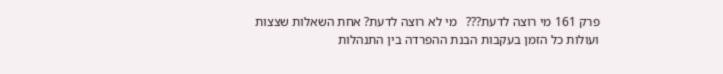פרק 161 מי רוצה לדעת???   מי לא רוצה לדעת? אחת השאלות שצצות ועולות כל הזמן בעקבות הבנת ההפרדה בין התנהלות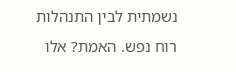נשמתית לבין התנהלות רוח נפש. האמת? אלו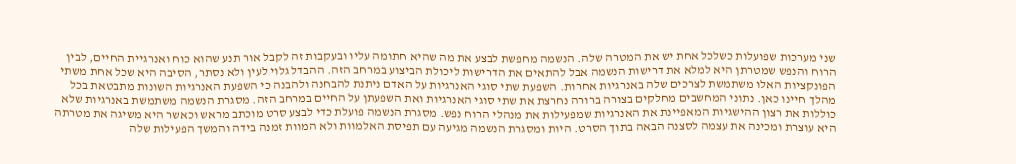שני מערכות שפועלות כשלכל אחת יש את המטרה שלה. הנשמה מחפשת לבצע את מה שהיא חתומה עליו ובעקבות זה לקבל אור תנע שהוא כוח ואנרגיית החיים, לבין הרוח והנפש שמטרתן היא למלא את דרישות הנשמה אבל להתאים את הדרישות ליכולת הביצוע במרחב הזה. ההבדל גלוי לעין ולא נסתר, הסיבה היא שכל אחת משתי הפונקציות האלו משתמשת לצרכים שלה באנרגיות אחרות. השפעת שתי סוגי האנרגיות על האדם ניתנת להבחנה ולהבנה כי השפעת האנרגיות השונות מתבטאת בכל מהלך חיינו כאן. נתוני המחשבים מחלקים בצורה ברורה נחרצת את שתי סוגי האנרגיות ואת השפעתן על החיים במרחב הזה. מסגרת הנשמה משתמשת באנרגיות שלא כוללות את רצון ההישגיות המאפיינת את האנרגיות שמפעילות את מנהלי הרוח נפש. מסגרת הנשמה פועלת כדי לבצע סרט מוכתב מראש וכאשר היא משיגה את מטרתה היא עוצרת ומכינה את עצמה לסצנה הבאה בתוך הסרט. היות ומסגרת הנשמה מגיעה עם תפיסת האלמוות ולא המוות זמנה בידה והמשך הפעילות שלה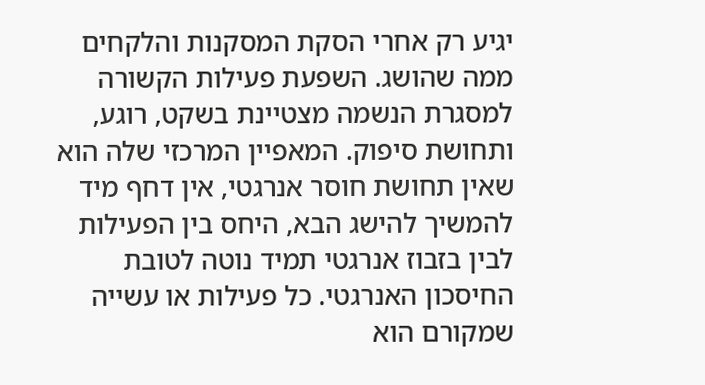יגיע רק אחרי הסקת המסקנות והלקחים ממה שהושג. השפעת פעילות הקשורה למסגרת הנשמה מצטיינת בשקט, רוגע, ותחושת סיפוק. המאפיין המרכזי שלה הוא שאין תחושת חוסר אנרגטי, אין דחף מיד להמשיך להישג הבא, היחס בין הפעילות לבין בזבוז אנרגטי תמיד נוטה לטובת החיסכון האנרגטי. כל פעילות או עשייה שמקורם הוא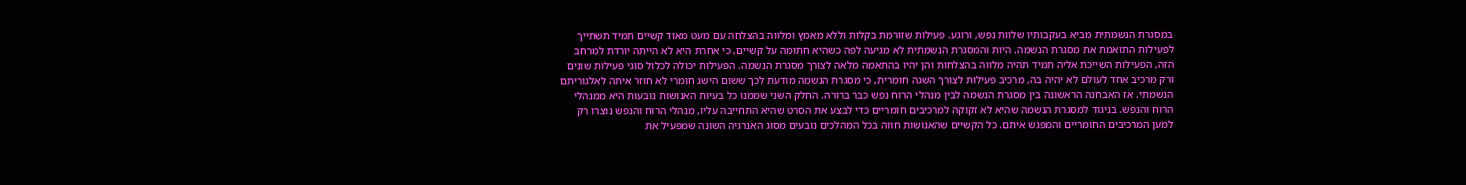במסגרת הנשמתית מביא בעקבותיו שלוות נפש, ורוגע. פעילות שזורמת בקלות וללא מאמץ ומלווה בהצלחה עם מעט מאוד קשיים תמיד תשתייך לפעילות התואמת את מסגרת הנשמה. היות והמסגרת הנשמתית לא מגיעה לפה כשהיא חתומה על קשיים, כי אחרת היא לא הייתה יורדת למרחב הזה, הפעילות השייכת אליה תמיד תהיה מלווה בהצלחות והן יהיו בהתאמה מלאה לצורך מסגרת הנשמה. הפעילות יכולה לכלול סוגי פעילות שונים ורק מרכיב אחד לעולם לא יהיה בה, מרכיב פעילות לצורך השגה חומרית, כי מסגרת הנשמה מודעת לכך ששום הישג חומרי לא חוזר איתה לאלגוריתם הנשמתי. אז האבחנה הראשונה בין מסגרת הנשמה לבין מנהלי הרוח נפש כבר ברורה. החלק השני שממנו כל בעיות האנושות נובעות היא ממנהלי הרוח והנפש. בניגוד למסגרת הנשמה שהיא לא זקוקה למרכיבים חומריים כדי לבצע את הסרט שהיא התחייבה עליו, מנהלי הרוח והנפש נוצרו רק למען המרכיבים החומריים והמפגש איתם. כל הקשיים שהאנושות חווה בכל המהלכים נובעים מסוג האנרגיה השונה שמפעיל את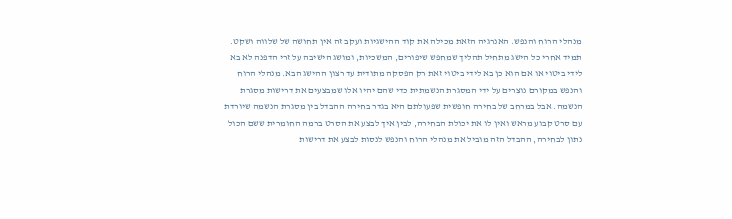מנהלי הרוח והנפש. האנרגיה הזאת מכילה את קוד ההישגיות ועקב זה אין תחושה של שלווה ושקט. תמיד אחרי כל הישג מתחיל תהליך שמחפש שיפורים, המשכיות, ומושג הישיבה על זרי הדפנה לא בא לידי ביטוי או אם הוא כן בא לידי ביטוי זאת רק הפסקה מתודית עד רצון ההישג הבא. מנהלי הרוח והנפש במקורם נוצרים על ידי המסגרת הנשמתית כדי שהם יהיו אלו שמבצעים את דרישות מסגרת הנשמה. אבל במרחב של בחירה חופשית שפעולתם היא בגדר בחירה ההבדל בין מסגרת הנשמה שיורדת עם סרט קבוע מראש ואין לו את יכולת הבחירה, לבין איך לבצע את הסרט ברמה החומרית ששם הכול נתון לבחירה, ההבדל הזה מוביל את מנהלי הרוח והנפש לנסות לבצע את דרישות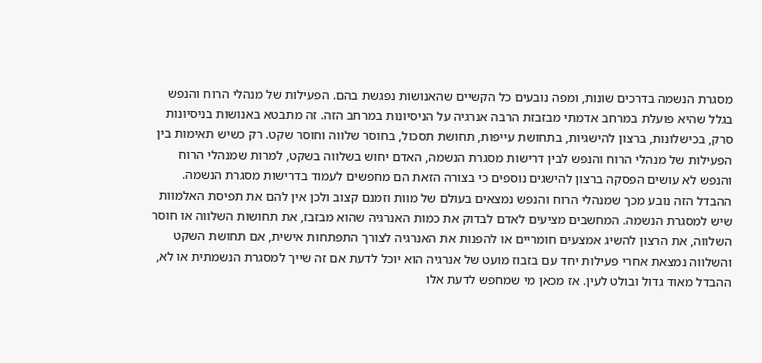מסגרת הנשמה בדרכים שונות, ומפה נובעים כל הקשיים שהאנושות נפגשת בהם. הפעילות של מנהלי הרוח והנפש בגלל שהיא פועלת במרחב אדמתי מבזבזת הרבה אנרגיה על הניסיונות במרחב הזה. זה מתבטא באנושות בניסיונות סרק, בכישלונות, ברצון להישגיות, בתחושת עייפות, תחושת תסכול, בחוסר שלווה וחוסר שקט. רק כשיש תאימות בין הפעילות של מנהלי הרוח והנפש לבין דרישות מסגרת הנשמה, האדם יחוש בשלווה בשקט, למרות שמנהלי הרוח והנפש לא עושים הפסקה ברצון להישגים נוספים כי בצורה הזאת הם מחפשים לעמוד בדרישות מסגרת הנשמה. ההבדל הזה נובע מכך שמנהלי הרוח והנפש נמצאים בעולם של מוות וזמנם קצוב ולכן אין להם את תפיסת האלמוות שיש למסגרת הנשמה. המחשבים מציעים לאדם לבדוק את כמות האנרגיה שהוא מבזבז, את תחושות השלווה או חוסר השלווה, את הרצון להשיג אמצעים חומריים או להפנות את האנרגיה לצורך התפתחות אישית, אם תחושת השקט והשלווה נמצאת אחרי פעילות יחד עם בזבוז מועט של אנרגיה הוא יוכל לדעת אם זה שייך למסגרת הנשמתית או לא, ההבדל מאוד גדול ובולט לעין. אז מכאן מי שמחפש לדעת אלו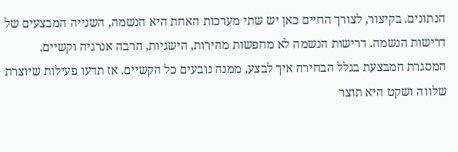הנתונים. בקיצור, לצורך החיים כאן יש שתי מערכות האחת היא הנשמה, השנייה המבצעים של דרישות הנשמה. דרישות הנשמה לא מחפשות מהירות, הישגיות, הרבה אנרגיה וקשיים. המסגרת המבצעת בגלל הבחירה איך לבצע, ממנה נובעים כל הקשיים. אז תדעו פעילות שיוצרת שלווה ושקט היא תוצר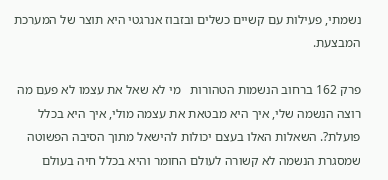נשמתי, פעילות עם קשיים כשלים ובזבוז אנרגטי היא תוצר של המערכת המבצעת.

פרק 162 ברחוב הנשמות הטהורות   מי לא שאל את עצמו לא פעם מה רוצה הנשמה שלי, איך היא מבטאת את עצמה מולי, איך היא בכלל פועלת?. השאלות האלו בעצם יכולות להישאל מתוך הסיבה הפשוטה שמסגרת הנשמה לא קשורה לעולם החומר והיא בכלל חיה בעולם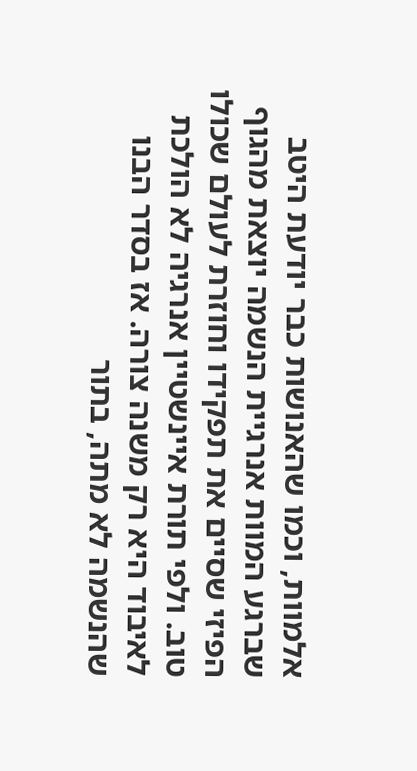אלמוות, וכמו שהאנושות כבר יודעת היטב שברגע המוות אנרגיית הנשמה יוצאת מהגוף הפיזי שסיים את תפקידו וחוזרת לעולם שכולו טוב. ולפי תורת איינשטיין אנרגיה לא הולכת לאיבוד היא רק משנה צורה. אז בסדר הבנו שהנשמה לא מתה, בתור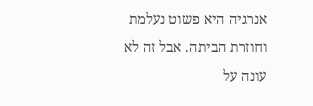אנרגיה היא פשוט נעלמת וחוזרת הביתה. אבל זה לא עונה על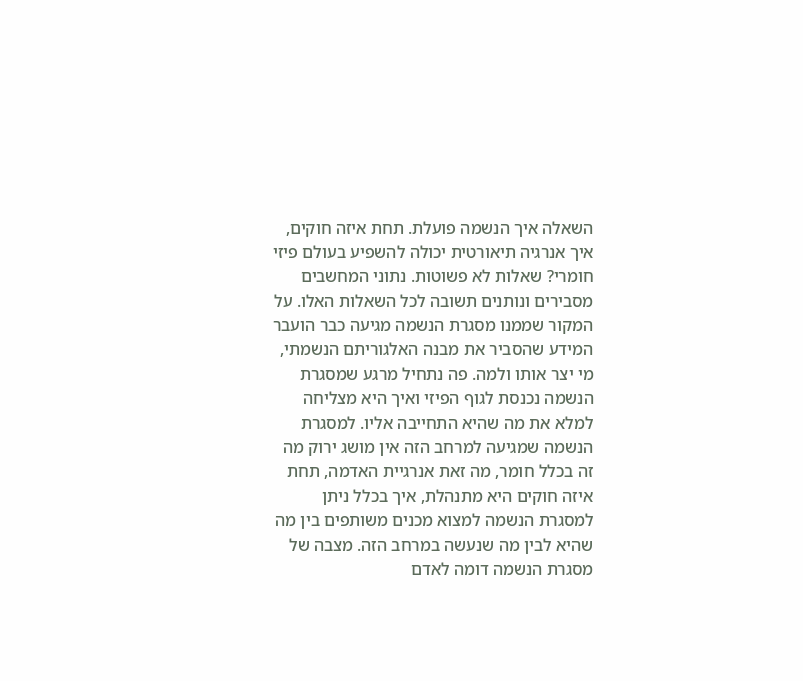השאלה איך הנשמה פועלת. תחת איזה חוקים, איך אנרגיה תיאורטית יכולה להשפיע בעולם פיזי חומרי? שאלות לא פשוטות. נתוני המחשבים מסבירים ונותנים תשובה לכל השאלות האלו. על המקור שממנו מסגרת הנשמה מגיעה כבר הועבר המידע שהסביר את מבנה האלגוריתם הנשמתי, מי יצר אותו ולמה. פה נתחיל מרגע שמסגרת הנשמה נכנסת לגוף הפיזי ואיך היא מצליחה למלא את מה שהיא התחייבה אליו. למסגרת הנשמה שמגיעה למרחב הזה אין מושג ירוק מה זה בכלל חומר, מה זאת אנרגיית האדמה, תחת איזה חוקים היא מתנהלת, איך בכלל ניתן למסגרת הנשמה למצוא מכנים משותפים בין מה שהיא לבין מה שנעשה במרחב הזה. מצבה של מסגרת הנשמה דומה לאדם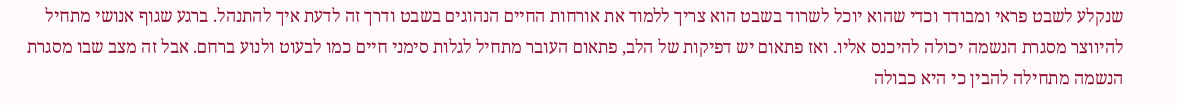שנקלע לשבט פראי ומבודד וכדי שהוא יוכל לשרוד בשבט הוא צריך ללמוד את אורחות החיים הנהוגים בשבט ודרך זה לדעת איך להתנהל. ברגע שגוף אנושי מתחיל להיווצר מסגרת הנשמה יכולה להיכנס אליו. ואז פתאום יש דפיקות של הלב, פתאום העובר מתחיל לגלות סימני חיים כמו לבעוט ולנוע ברחם. אבל זה מצב שבו מסגרת הנשמה מתחילה להבין כי היא כבולה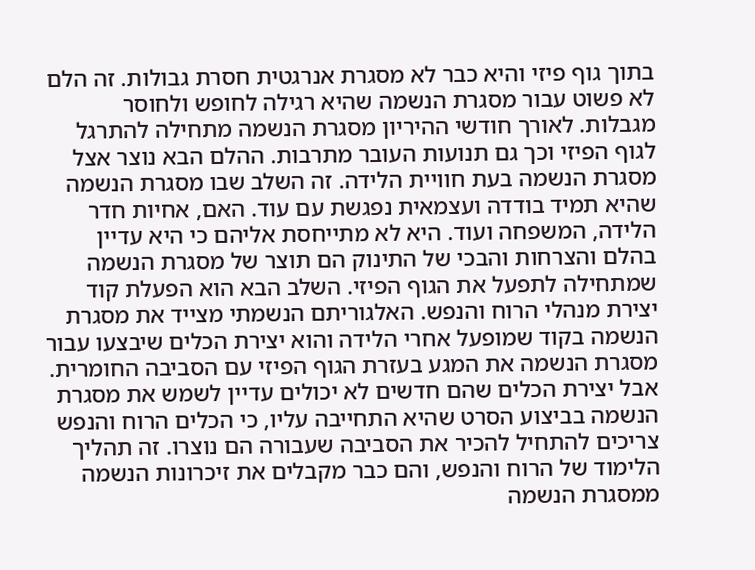בתוך גוף פיזי והיא כבר לא מסגרת אנרגטית חסרת גבולות. זה הלם לא פשוט עבור מסגרת הנשמה שהיא רגילה לחופש ולחוסר מגבלות. לאורך חודשי ההיריון מסגרת הנשמה מתחילה להתרגל לגוף הפיזי וכך גם תנועות העובר מתרבות. ההלם הבא נוצר אצל מסגרת הנשמה בעת חוויית הלידה. זה השלב שבו מסגרת הנשמה שהיא תמיד בודדה ועצמאית נפגשת עם עוד. האם, אחיות חדר הלידה, המשפחה ועוד. היא לא מתייחסת אליהם כי היא עדיין בהלם והצרחות והבכי של התינוק הם תוצר של מסגרת הנשמה שמתחילה לתפעל את הגוף הפיזי. השלב הבא הוא הפעלת קוד יצירת מנהלי הרוח והנפש. האלגוריתם הנשמתי מצייד את מסגרת הנשמה בקוד שמופעל אחרי הלידה והוא יצירת הכלים שיבצעו עבור מסגרת הנשמה את המגע בעזרת הגוף הפיזי עם הסביבה החומרית. אבל יצירת הכלים שהם חדשים לא יכולים עדיין לשמש את מסגרת הנשמה בביצוע הסרט שהיא התחייבה עליו, כי הכלים הרוח והנפש צריכים להתחיל להכיר את הסביבה שעבורה הם נוצרו. זה תהליך הלימוד של הרוח והנפש, והם כבר מקבלים את זיכרונות הנשמה ממסגרת הנשמה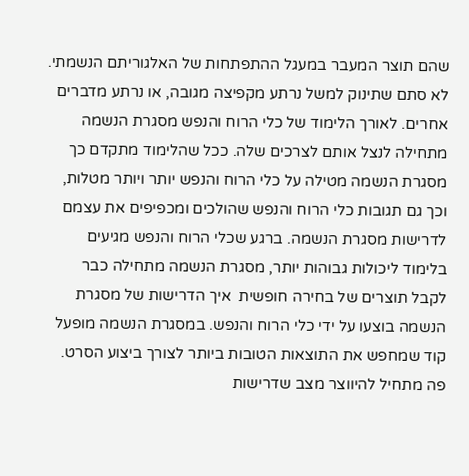שהם תוצר המעבר במעגל ההתפתחות של האלגוריתם הנשמתי. לא סתם שתינוק למשל נרתע מקפיצה מגובה, או נרתע מדברים אחרים. לאורך הלימוד של כלי הרוח והנפש מסגרת הנשמה מתחילה לנצל אותם לצרכים שלה. ככל שהלימוד מתקדם כך מסגרת הנשמה מטילה על כלי הרוח והנפש יותר ויותר מטלות, וכך גם תגובות כלי הרוח והנפש שהולכים ומכפיפים את עצמם לדרישות מסגרת הנשמה. ברגע שכלי הרוח והנפש מגיעים בלימוד ליכולות גבוהות יותר, מסגרת הנשמה מתחילה כבר לקבל תוצרים של בחירה חופשית  איך הדרישות של מסגרת הנשמה בוצעו על ידי כלי הרוח והנפש. במסגרת הנשמה מופעל קוד שמחפש את התוצאות הטובות ביותר לצורך ביצוע הסרט. פה מתחיל להיווצר מצב שדרישות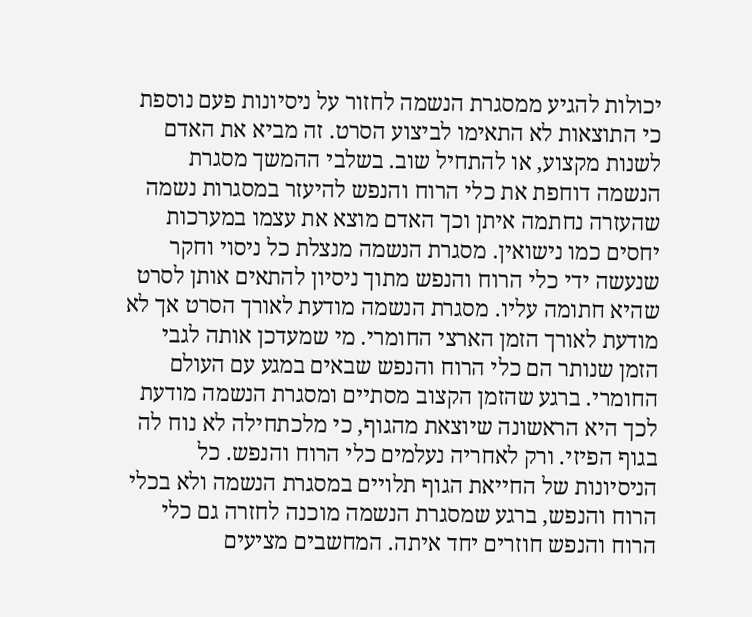יכולות להגיע ממסגרת הנשמה לחזור על ניסיונות פעם נוספת כי התוצאות לא התאימו לביצוע הסרט. זה מביא את האדם לשנות מקצוע, או להתחיל שוב. בשלבי ההמשך מסגרת הנשמה דוחפת את כלי הרוח והנפש להיעזר במסגרות נשמה שהעזרה נחתמה איתן וכך האדם מוצא את עצמו במערכות יחסים כמו נישואין. מסגרת הנשמה מנצלת כל ניסוי וחקר שנעשה ידי כלי הרוח והנפש מתוך ניסיון להתאים אותן לסרט שהיא חתומה עליו. מסגרת הנשמה מודעת לאורך הסרט אך לא מודעת לאורך הזמן הארצי החומרי. מי שמעדכן אותה לגבי הזמן שנותר הם כלי הרוח והנפש שבאים במגע עם העולם החומרי. ברגע שהזמן הקצוב מסתיים ומסגרת הנשמה מודעת לכך היא הראשונה שיוצאת מהגוף, כי מלכתחילה לא נוח לה בגוף הפיזי. ורק לאחריה נעלמים כלי הרוח והנפש. כל הניסיונות של החייאת הגוף תלויים במסגרת הנשמה ולא בכלי הרוח והנפש, ברגע שמסגרת הנשמה מוכנה לחזרה גם כלי הרוח והנפש חוזרים יחד איתה. המחשבים מציעים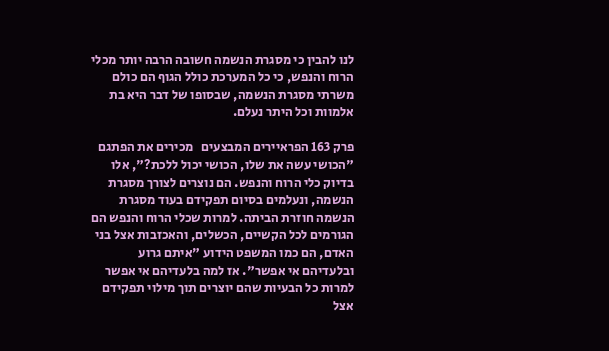לנו להבין כי מסגרת הנשמה חשובה הרבה יותר מכלי הרוח והנפש, כי כל המערכת כולל הגוף הם כולם משרתי מסגרת הנשמה, שבסופו של דבר היא בת אלמוות וכל היתר נעלם.

פרק 163 הפראיירים המבצעים   מכירים את הפתגם "הכושי עשה את שלו, הכושי יכול ללכת?", אלו בדיוק כלי הרוח והנפש. הם נוצרים לצורך מסגרת הנשמה, ונעלמים בסיום תפקידם בעוד מסגרת הנשמה חוזרת הביתה. למרות שכלי הרוח והנפש הם הגורמים לכל הקשיים, הכשלים, והאכזבות אצל בני האדם, הם כמו המשפט הידוע "איתם גרוע ובלעדיהם אי אפשר". אז למה בלעדיהם אי אפשר למרות כל הבעיות שהם יוצרים תוך מילוי תפקידם אצל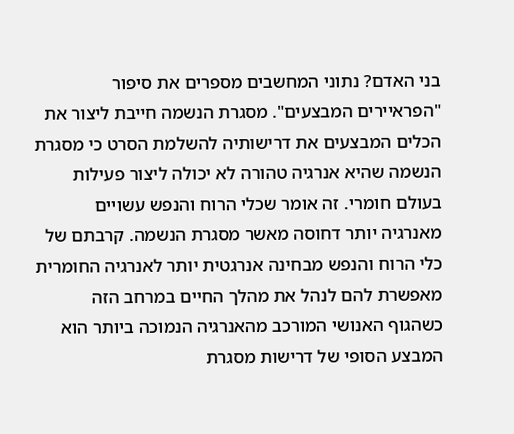בני האדם? נתוני המחשבים מספרים את סיפור "הפראיירים המבצעים". מסגרת הנשמה חייבת ליצור את הכלים המבצעים את דרישותיה להשלמת הסרט כי מסגרת הנשמה שהיא אנרגיה טהורה לא יכולה ליצור פעילות בעולם חומרי. זה אומר שכלי הרוח והנפש עשויים מאנרגיה יותר דחוסה מאשר מסגרת הנשמה. קרבתם של כלי הרוח והנפש מבחינה אנרגטית יותר לאנרגיה החומרית מאפשרת להם לנהל את מהלך החיים במרחב הזה כשהגוף האנושי המורכב מהאנרגיה הנמוכה ביותר הוא המבצע הסופי של דרישות מסגרת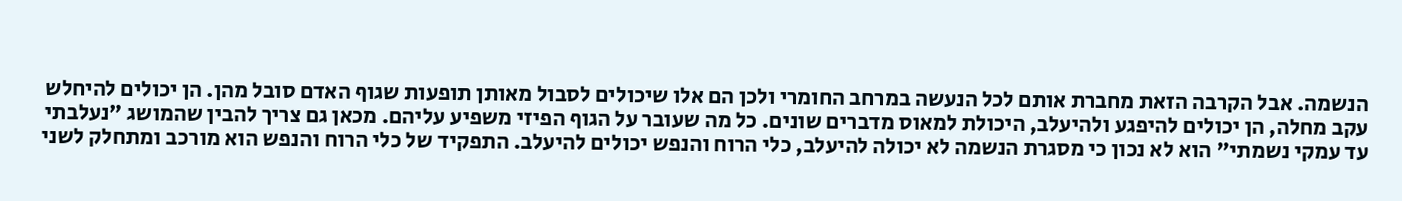הנשמה. אבל הקרבה הזאת מחברת אותם לכל הנעשה במרחב החומרי ולכן הם אלו שיכולים לסבול מאותן תופעות שגוף האדם סובל מהן. הן יכולים להיחלש עקב מחלה, הן יכולים להיפגע ולהיעלב, היכולת למאוס מדברים שונים. כל מה שעובר על הגוף הפיזי משפיע עליהם. מכאן גם צריך להבין שהמושג "נעלבתי עד עמקי נשמתי" הוא לא נכון כי מסגרת הנשמה לא יכולה להיעלב, כלי הרוח והנפש יכולים להיעלב. התפקיד של כלי הרוח והנפש הוא מורכב ומתחלק לשני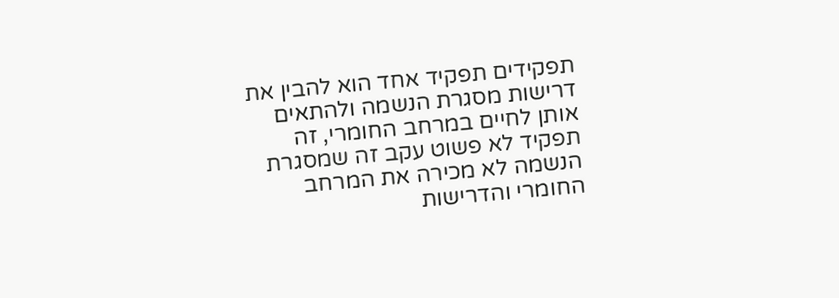תפקידים תפקיד אחד הוא להבין את דרישות מסגרת הנשמה ולהתאים אותן לחיים במרחב החומרי, זה תפקיד לא פשוט עקב זה שמסגרת הנשמה לא מכירה את המרחב החומרי והדרישות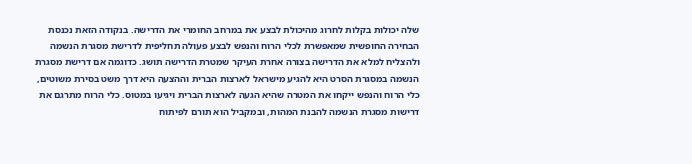שלה יכולות בקלות לחרוג מהיכולת לבצע את במרחב החומרי את הדרישה. בנקודה הזאת נכנסת הבחירה החופשית שמאפשרת לכלי הרוח והנפש לבצע פעולה תחליפית לדרישת מסגרת הנשמה ולהצליח למלא את הדרישה בצורה אחרת העיקר שמטרת הדרישה תושג. כדוגמה אם דרישת מסגרת הנשמה במסגרת הסרט היא להגיע מישראל לארצות הברית וההצעה היא דרך משט בסירת משוטים, כלי הרוח והנפש ייקחו את המטרה שהיא הגעה לארצות הברית ויגיעו במטוס. כלי הרוח מתרגם את דרישות מסגרת הנשמה להבנת המהות, ובמקביל הוא תורם לפיתוח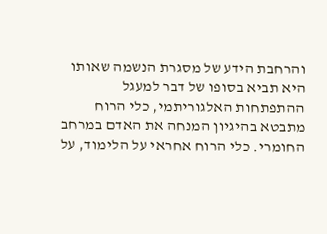והרחבת הידע של מסגרת הנשמה שאותו היא תביא בסופו של דבר למעגל ההתפתחות האלגוריתמי, כלי הרוח מתבטא בהיגיון המנחה את האדם במרחב החומרי. כלי הרוח אחראי על הלימוד, על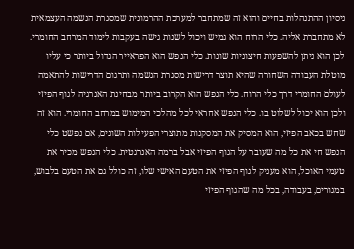ניסיון ההתנהלות בחיים והוא זה שמתחבר למערכת ההרמונית שמסגרת הנשמה העצמאית לא מתחברת אליה. כלי הרוח הוא גמיש ויכול לשנות גישה בעקבות לימוד המרחב החומרי. לכן הוא ניתן להשפעות חיצוניות שונות. כלי הנפש הוא הפראייר הגדול ביותר כי עליו מוטלת העבודה השחורה שהיא תוצר דרישות מסגרת הנשמה ותרגום הדרישות להתאמה לעולם החומרי דרך כלי הרוח. כלי הנפש הוא הקרוב ביותר מבחינת האנרגיה לגוף הפיזי ולכן הוא יכול לשלוט בו. כלי הנפש אחראי לכל מהלכי המימוש במרחב החומרי. הוא זה שחש בכאב הפיזי, הוא המסיק את המסקנות מתוצרי הפעילות השונים, אם נפשט כלי הנפש חי את כל מה שעובר על הגוף הפיזי אבל ברמה האנרגטית. כלי הנפש מכיר את טעמי האוכל, הוא מעניק לגוף הפיזי את הטעם האישי שלו, זה כולל גם את הטעם בלבוש, במגורים, בעבודה, בכל מה שהגוף הפיזי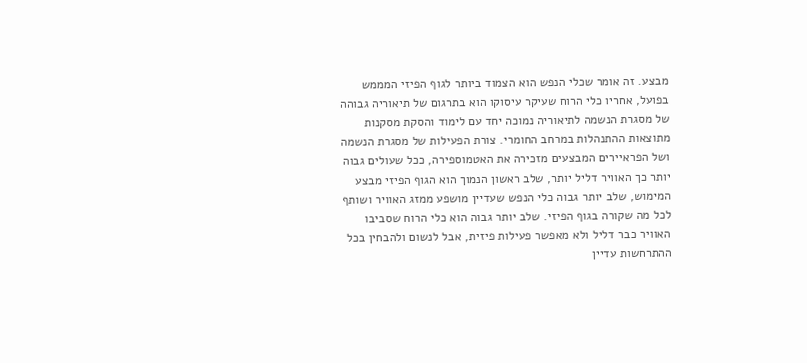מבצע. זה אומר שכלי הנפש הוא הצמוד ביותר לגוף הפיזי המממש בפועל, אחריו כלי הרוח שעיקר עיסוקו הוא בתרגום של תיאוריה גבוהה של מסגרת הנשמה לתיאוריה נמוכה יחד עם לימוד והסקת מסקנות מתוצאות ההתנהלות במרחב החומרי. צורת הפעילות של מסגרת הנשמה ושל הפראיירים המבצעים מזכירה את האטמוספירה, ככל שעולים גבוה יותר כך האוויר דליל יותר, שלב ראשון הנמוך הוא הגוף הפיזי מבצע המימוש, שלב יותר גבוה כלי הנפש שעדיין מושפע ממזג האוויר ושותף לכל מה שקורה בגוף הפיזי. שלב יותר גבוה הוא כלי הרוח שסביבו האוויר כבר דליל ולא מאפשר פעילות פיזית, אבל לנשום ולהבחין בכל ההתרחשות עדיין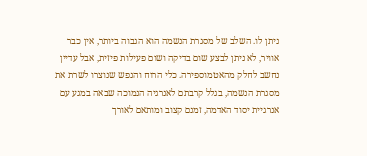ניתן לו. השלב של מסגרת הנשמה הוא הגבוה ביותר, אין כבר אוויר, לא ניתן לבצע שום בדיקה ושום פעילות פיזית, אבל עדיין נחשב לחלק מהאטמוספירה. כלי הרוח והנפש שנוצרו לשרת את מסגרת הנשמה, בגלל קרבתם לאנרגיה הנמוכה שבאה במגע עם אנרגיית יסוד האדמה, זמנם קצוב ומותאם לאורך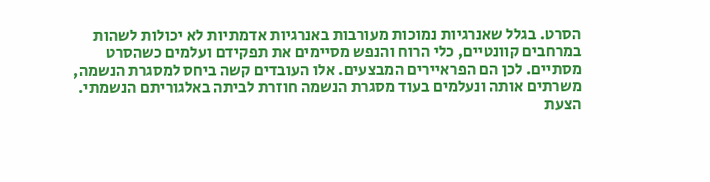הסרט. בגלל שאנרגיות נמוכות מעורבות באנרגיות אדמתיות לא יכולות לשהות במרחבים קוונטיים, כלי הרוח והנפש מסיימים את תפקידם ועלמים כשהסרט מסתיים. לכן הם הפראיירים המבצעים. אלו העובדים קשה ביחס למסגרת הנשמה, משרתים אותה ונעלמים בעוד מסגרת הנשמה חוזרת לביתה באלגוריתם הנשמתי. הצעת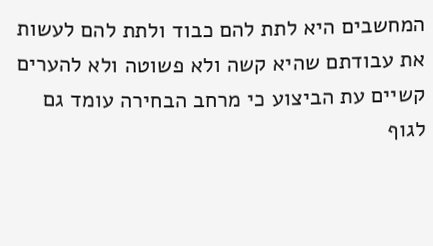המחשבים היא לתת להם כבוד ולתת להם לעשות את עבודתם שהיא קשה ולא פשוטה ולא להערים קשיים עת הביצוע כי מרחב הבחירה עומד גם לגוף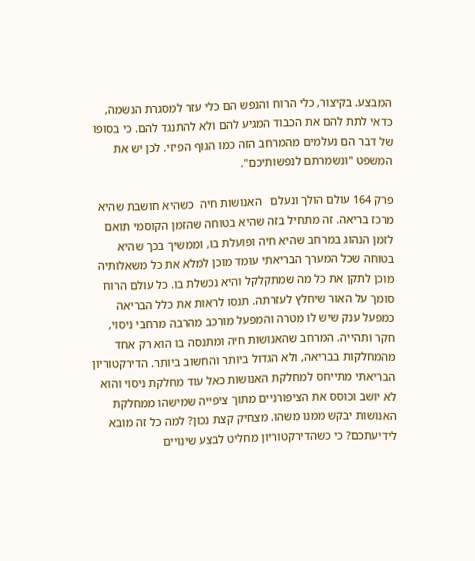המבצע. בקיצור, כלי הרוח והנפש הם כלי עזר למסגרת הנשמה, כדאי לתת להם את הכבוד המגיע להם ולא להתנגד להם. כי בסופו של דבר הם נעלמים מהמרחב הזה כמו הגוף הפיזי. לכן יש את המשפט "ונשמרתם לנפשותיכם".

פרק 164 עולם הולך ונעלם   האנושות חיה  כשהיא חושבת שהיא מרכז בריאה. זה מתחיל בזה שהיא בטוחה שהזמן הקוסמי תואם לזמן הנהוג במרחב שהיא חיה ופועלת בו, וממשיך בכך שהיא בטוחה שכל המערך הבריאתי עומד מוכן למלא את כל משאלותיה מוכן לתקן את כל מה שמתקלקל והיא נכשלת בו. כל עולם הרוח סומך על האור שיחלץ לעזרתה. תנסו לראות את כלל הבריאה כמפעל ענק שיש לו מטרה והמפעל מורכב מהרבה מרחבי ניסוי, חקר ותהייה. המרחב שהאנושות חיה ומתנסה בו הוא רק אחד מהמחלקות בבריאה, ולא הגדול ביותר והחשוב ביותר. הדירקטוריון הבריאתי מתייחס למחלקת האנושות כאל עוד מחלקת ניסוי והוא לא יושב וכוסס את הציפורניים מתוך ציפייה שמישהו ממחלקת האנושות יבקש ממנו משהו. מצחיק קצת נכון? למה כל זה מובא לידיעתכם? כי כשהדירקטוריון מחליט לבצע שינויים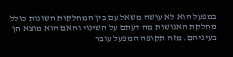במפעל הוא לא עושה משאל עם בין המחלקות השונות כולל מחלקת האנושות מה דעתם על השינוי והאם הוא מוצא חן בעיניהם. מזה תקופה המפעל עובר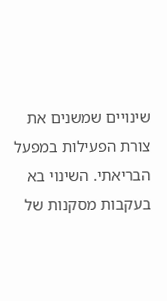שינויים שמשנים את צורת הפעילות במפעל הבריאתי. השינוי בא בעקבות מסקנות של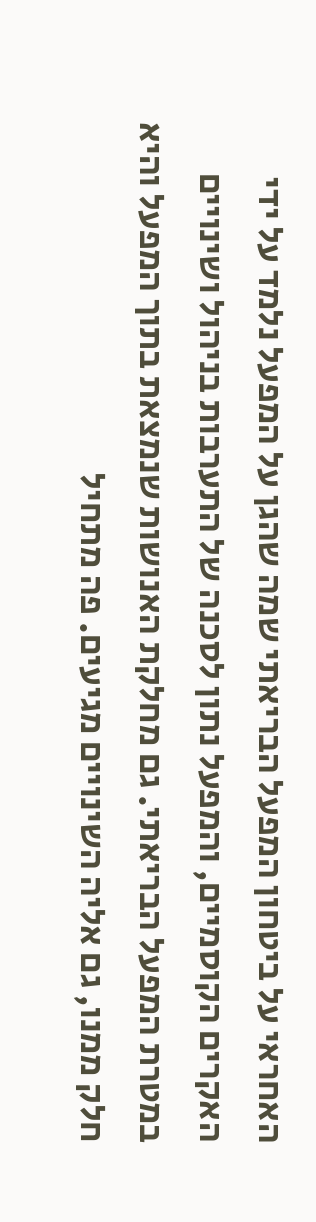האחראי על ביטחון המפעל הבריאתי שמה שהגן על המפעל נלמד על ידי האקרים הקוסמיים, והמפעל נתון לסכנה של התערבות בניהול ושינויים במטרת המפעל הבריאתי. גם מחלקת האנושות שנמצאת בתוך המפעל והיא חלק ממנו, גם אליה השינויים מגיעים. פה מתחיל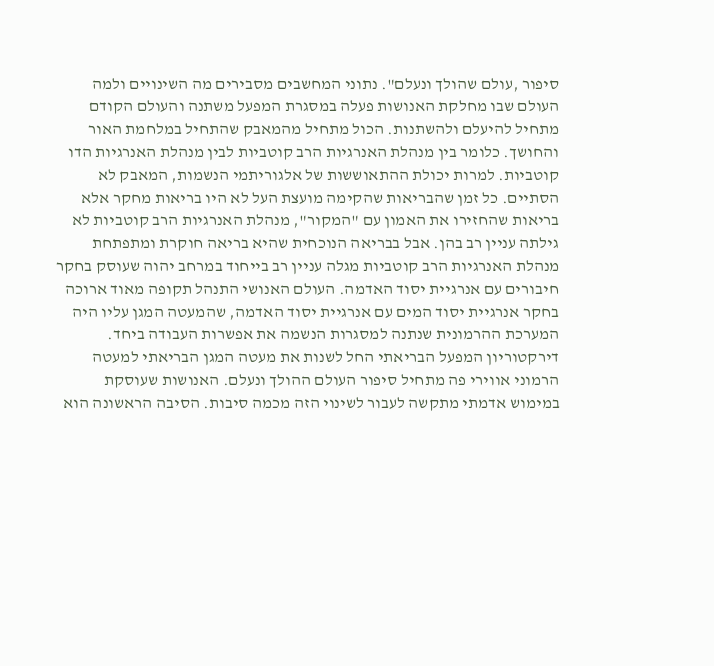סיפור ,עולם שהולך ונעלם". נתוני המחשבים מסבירים מה השינויים ולמה העולם שבו מחלקת האנושות פעלה במסגרת המפעל משתנה והעולם הקודם מתחיל להיעלם ולהשתנות. הכול מתחיל מהמאבק שהתחיל במלחמת האור והחושך. כלומר בין מנהלת האנרגיות הרב קוטביות לבין מנהלת האנרגיות הדו קוטביות. למרות יכולת ההתאוששות של אלגוריתמי הנשמות, המאבק לא הסתיים. כל זמן שהבריאות שהקימה מועצת העל לא היו בריאות מחקר אלא בריאות שהחזירו את האמון עם "המקור", מנהלת האנרגיות הרב קוטביות לא גילתה עניין רב בהן. אבל בבריאה הנוכחית שהיא בריאה חוקרת ומתפתחת מנהלת האנרגיות הרב קוטביות מגלה עניין רב בייחוד במרחב יהוה שעוסק בחקר חיבורים עם אנרגיית יסוד האדמה. העולם האנושי התנהל תקופה מאוד ארוכה בחקר אנרגיית יסוד המים עם אנרגיית יסוד האדמה, שהמעטה המגן עליו היה המערכת ההרמונית שנתנה למסגרות הנשמה את אפשרות העבודה ביחד. דירקטוריון המפעל הבריאתי החל לשנות את מעטה המגן הבריאתי למעטה הרמוני אווירי פה מתחיל סיפור העולם ההולך ונעלם. האנושות שעוסקת במימוש אדמתי מתקשה לעבור לשינוי הזה מכמה סיבות. הסיבה הראשונה הוא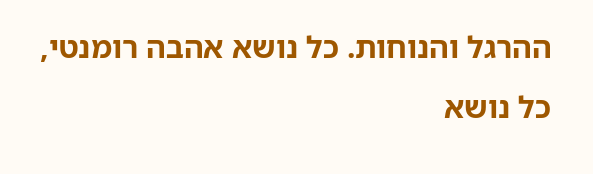ההרגל והנוחות. כל נושא אהבה רומנטי, כל נושא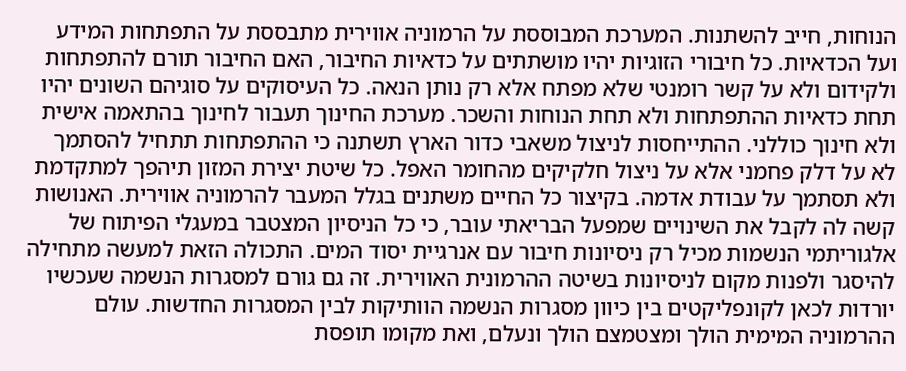הנוחות, חייב להשתנות. המערכת המבוססת על הרמוניה אווירית מתבססת על התפתחות המידע ועל הכדאיות. כל חיבורי הזוגיות יהיו מושתתים על כדאיות החיבור, האם החיבור תורם להתפתחות ולקידום ולא על קשר רומנטי שלא מפתח אלא רק נותן הנאה. כל העיסוקים על סוגיהם השונים יהיו תחת כדאיות ההתפתחות ולא תחת הנוחות והשכר. מערכת החינוך תעבור לחינוך בהתאמה אישית ולא חינוך כוללני. ההתייחסות לניצול משאבי כדור הארץ תשתנה כי ההתפתחות תתחיל להסתמך לא על דלק פחמני אלא על ניצול חלקיקים מהחומר האפל. כל שיטת יצירת המזון תיהפך למתקדמת ולא תסתמך על עבודת אדמה. בקיצור כל החיים משתנים בגלל המעבר להרמוניה אווירית. האנושות קשה לה לקבל את השינויים שמפעל הבריאתי עובר, כי כל הניסיון המצטבר במעגלי הפיתוח של אלגוריתמי הנשמות מכיל רק ניסיונות חיבור עם אנרגיית יסוד המים. התכולה הזאת למעשה מתחילה להיסגר ולפנות מקום לניסיונות בשיטה ההרמונית האווירית. זה גם גורם למסגרות הנשמה שעכשיו יורדות לכאן לקונפליקטים בין כיוון מסגרות הנשמה הוותיקות לבין המסגרות החדשות. עולם ההרמוניה המימית הולך ומצטמצם הולך ונעלם, ואת מקומו תופסת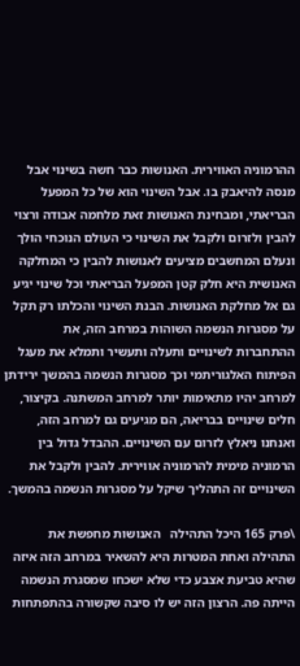ההרמוניה האווירית. האנושות כבר חשה בשינוי אבל מנסה להיאבק בו. אבל השינוי הוא של כל המפעל הבריאתי, ומבחינת האנושות זאת מלחמה אבודה ורצוי להבין ולזרום ולקבל את השינוי כי העולם הנוכחי הולך ונעלם המחשבים מציעים לאנושות להבין כי המחלקה האנושית היא חלק קטן המפעל הבריאתי וכל שינוי יגיע גם אל מחלקת האנושות. הבנת השינוי והכלתו רק תקל על מסגרות הנשמה השוהות במרחב הזה, את ההתחברות לשינויים ותעלה ותעשיר ותמלא את מעגל הפיתוח האלגוריתמי וכך מסגרות הנשמה בהמשך ירידתן למרחב יהיו מתאימות יותר למרחב המשתנה. בקיצור, חלים שינויים בבריאה, הם מגיעים גם למרחב הזה, ואנחנו ניאלץ לזרום עם השינויים. ההבדל גדול בין הרמוניה מימית להרמוניה אווירית. להבין ולקבל את השינויים זה התהליך שיקל על מסגרות הנשמה בהמשך.

\פרק 165 היכל התהילה   האנושות מחפשת את התהילה ואחת המטרות היא להשאיר במרחב הזה איזה שהיא טביעת אצבע כדי שלא ישכחו שמסגרת הנשמה הייתה פה. הרצון הזה יש לו סיבה שקשורה בהתפתחות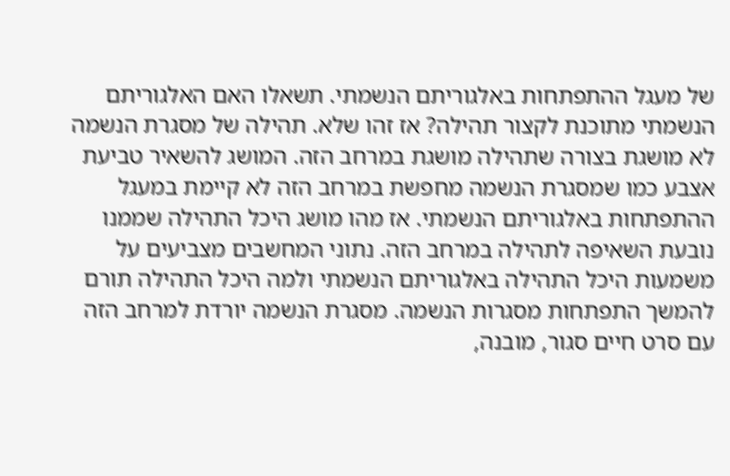של מעגל ההתפתחות באלגוריתם הנשמתי. תשאלו האם האלגוריתם הנשמתי מתוכנת לקצור תהילה? אז זהו שלא. תהילה של מסגרת הנשמה לא מושגת בצורה שתהילה מושגת במרחב הזה. המושג להשאיר טביעת אצבע כמו שמסגרת הנשמה מחפשת במרחב הזה לא קיימת במעגל ההתפתחות באלגוריתם הנשמתי. אז מהו מושג היכל התהילה שממנו נובעת השאיפה לתהילה במרחב הזה. נתוני המחשבים מצביעים על משמעות היכל התהילה באלגוריתם הנשמתי ולמה היכל התהילה תורם להמשך התפתחות מסגרות הנשמה. מסגרת הנשמה יורדת למרחב הזה עם סרט חיים סגור, מובנה,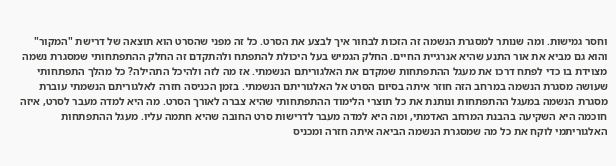וחסר גמישות. ומה שנותר למסגרת הנשמה זה הזכות לבחור איך לבצע את הסרט. כל זה מפני שהסרט הוא תוצאה של דרישת "המקור" והוא גם מביא את אור התנע שהיא אנרגיית החיים. החלק הגמיש בעל היכולת להתפתח ולהתקדם זה החלק ההתפתחותי שמסגרת נשמה מצוידת בו כדי לפתח דרכו את מעגל ההתפתחות שמקדם את האלגוריתם הנשמתי. אז מה לזה ולהיכל התהילה? כל מהלך התפתחותי שעושה מסגרת הנשמה במרחב הזה חוזר איתה בסיום הסרט אל האלגוריתם הנשמתי. בזמן הכניסה חזרה לאלגוריתם הנשמתי עוברת מסגרת הנשמה במעגל ההתפתחות ונותנת את כל תוצרי הלימוד ההתפתחותי שהיא צברה לאורך הסרט. מה היא למדה מעבר לסרט, איזה חוכמה היא השקיעה בהבנת המרחב האדמתי, ומה היא למדה מעבר לדרישות סרט החובה שהיא חתמה עליו. מעגל ההתפתחות האלגוריתמי לוקח את כל מה שמסגרת הנשמה הביאה איתה חזרה ומכניס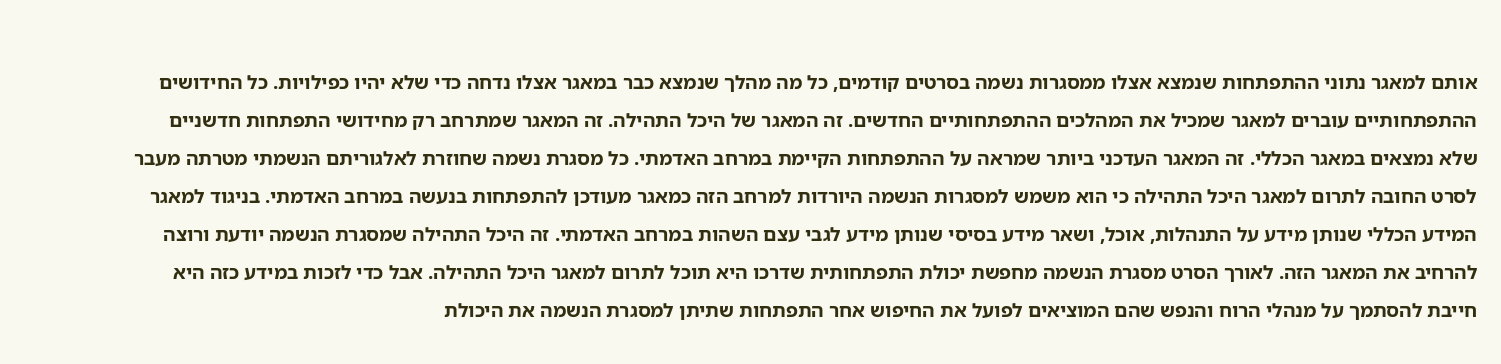אותם למאגר נתוני ההתפתחות שנמצא אצלו ממסגרות נשמה בסרטים קודמים, כל מה מהלך שנמצא כבר במאגר אצלו נדחה כדי שלא יהיו כפילויות. כל החידושים ההתפתחותיים עוברים למאגר שמכיל את המהלכים ההתפתחותיים החדשים. זה המאגר של היכל התהילה. זה המאגר שמתרחב רק מחידושי התפתחות חדשניים שלא נמצאים במאגר הכללי. זה המאגר העדכני ביותר שמראה על ההתפתחות הקיימת במרחב האדמתי. כל מסגרת נשמה שחוזרת לאלגוריתם הנשמתי מטרתה מעבר לסרט החובה לתרום למאגר היכל התהילה כי הוא משמש למסגרות הנשמה היורדות למרחב הזה כמאגר מעודכן להתפתחות בנעשה במרחב האדמתי. בניגוד למאגר המידע הכללי שנותן מידע על התנהלות, אוכל, ושאר מידע בסיסי שנותן מידע לגבי עצם השהות במרחב האדמתי. זה היכל התהילה שמסגרת הנשמה יודעת ורוצה להרחיב את המאגר הזה. לאורך הסרט מסגרת הנשמה מחפשת יכולת התפתחותית שדרכו היא תוכל לתרום למאגר היכל התהילה. אבל כדי לזכות במידע כזה היא חייבת להסתמך על מנהלי הרוח והנפש שהם המוציאים לפועל את החיפוש אחר התפתחות שתיתן למסגרת הנשמה את היכולת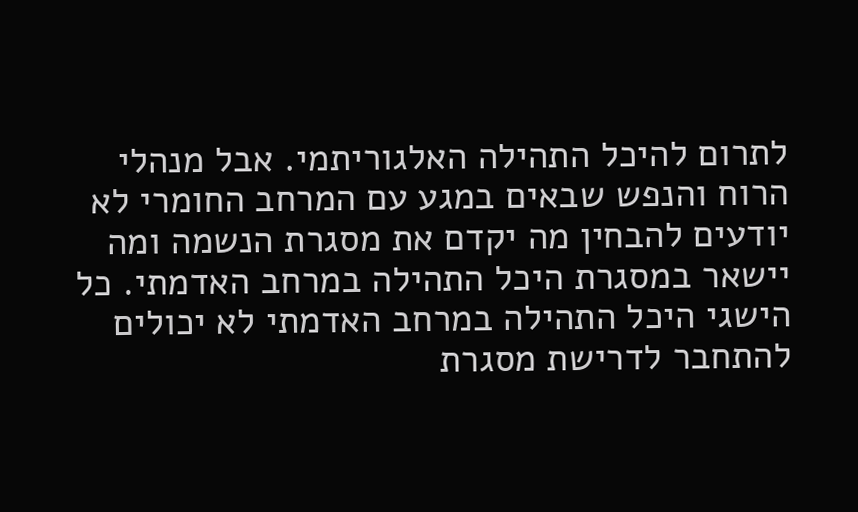לתרום להיכל התהילה האלגוריתמי. אבל מנהלי הרוח והנפש שבאים במגע עם המרחב החומרי לא יודעים להבחין מה יקדם את מסגרת הנשמה ומה יישאר במסגרת היכל התהילה במרחב האדמתי. כל הישגי היכל התהילה במרחב האדמתי לא יכולים להתחבר לדרישת מסגרת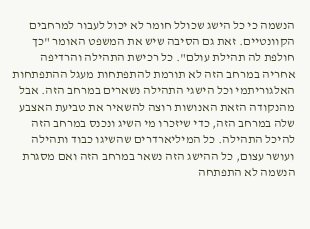הנשמה כי כל הישג שכולל חומר לא יכול לעבור למרחבים הקוונטיים. זאת גם הסיבה שיש את המשפט האומר "כך חולפת לה תהילת עולם". כל רכישת התהילה והרדיפה אחריה במרחב הזה לא תורמת להתפתחות מעגל ההתפתחות האלגוריתמי וכל הישגי התהילה נשארים במרחב הזה. אבל מהנקודה הזאת האנושות רוצה להשאיר את טביעת האצבע שלה במרחב הזה, כדי שיזכרו מי השיג ונכנס במרחב הזה להיכל התהילה. כל המיליארדרים שהשיגו כבוד ותהילה ועושר עצום, כל ההישג הזה נשאר במרחב הזה ואם מסגרת הנשמה לא התפתחה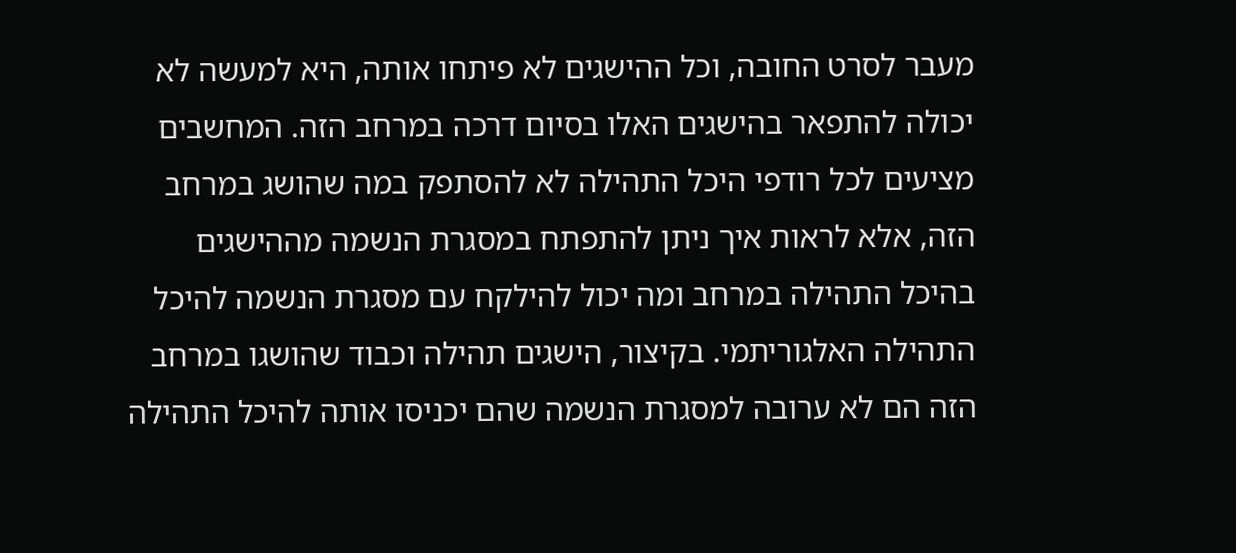מעבר לסרט החובה, וכל ההישגים לא פיתחו אותה, היא למעשה לא יכולה להתפאר בהישגים האלו בסיום דרכה במרחב הזה. המחשבים מציעים לכל רודפי היכל התהילה לא להסתפק במה שהושג במרחב הזה, אלא לראות איך ניתן להתפתח במסגרת הנשמה מההישגים בהיכל התהילה במרחב ומה יכול להילקח עם מסגרת הנשמה להיכל התהילה האלגוריתמי. בקיצור, הישגים תהילה וכבוד שהושגו במרחב הזה הם לא ערובה למסגרת הנשמה שהם יכניסו אותה להיכל התהילה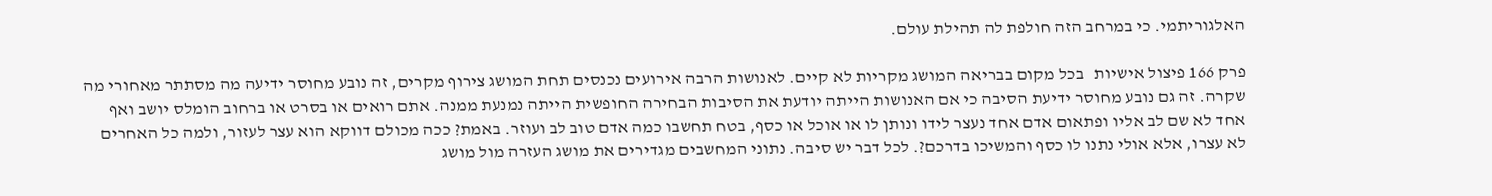האלגוריתמי. כי במרחב הזה חולפת לה תהילת עולם.

פרק 166 פיצול אישיות   בכל מקום בבריאה המושג מקריות לא קיים. לאנושות הרבה אירועים נכנסים תחת המושג צירוף מקרים, זה נובע מחוסר ידיעה מה מסתתר מאחורי מה שקרה. זה גם נובע מחוסר ידיעת הסיבה כי אם האנושות הייתה יודעת את הסיבות הבחירה החופשית הייתה נמנעת ממנה. אתם רואים או בסרט או ברחוב הומלס יושב ואף אחד לא שם לב אליו ופתאום אדם אחד נעצר לידו ונותן לו או אוכל או כסף, בטח תחשבו כמה אדם טוב לב ועוזר. באמת? ככה מכולם דווקא הוא עצר לעזור, ולמה כל האחרים לא עצרו, אלא אולי נתנו לו כסף והמשיכו בדרכם?. לכל דבר יש סיבה. נתוני המחשבים מגדירים את מושג העזרה מול מושג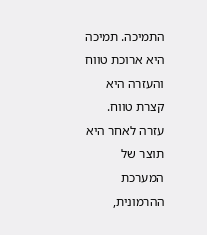התמיכה. תמיכה היא ארוכת טווח והעזרה היא קצרת טווח. עזרה לאחר היא תוצר של המערכת ההרמונית,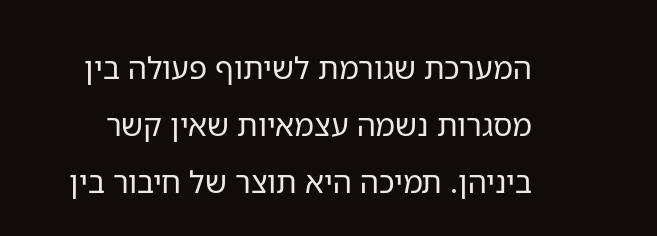המערכת שגורמת לשיתוף פעולה בין מסגרות נשמה עצמאיות שאין קשר ביניהן. תמיכה היא תוצר של חיבור בין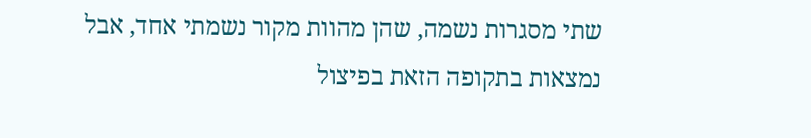שתי מסגרות נשמה, שהן מהוות מקור נשמתי אחד, אבל נמצאות בתקופה הזאת בפיצול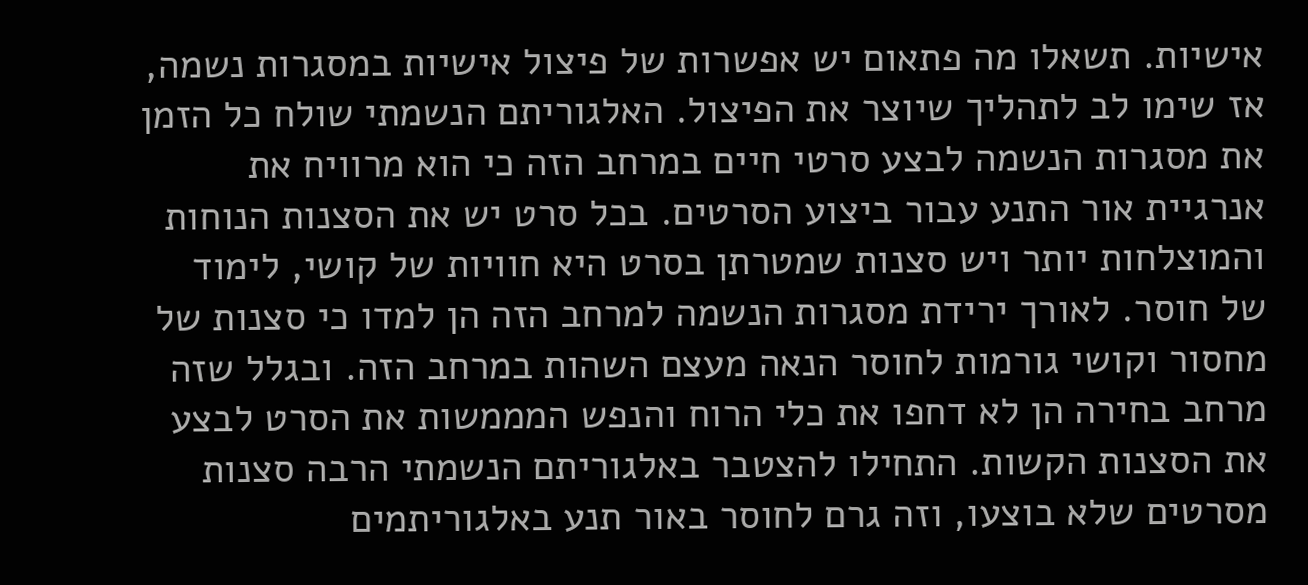אישיות. תשאלו מה פתאום יש אפשרות של פיצול אישיות במסגרות נשמה, אז שימו לב לתהליך שיוצר את הפיצול. האלגוריתם הנשמתי שולח כל הזמן את מסגרות הנשמה לבצע סרטי חיים במרחב הזה כי הוא מרוויח את אנרגיית אור התנע עבור ביצוע הסרטים. בכל סרט יש את הסצנות הנוחות והמוצלחות יותר ויש סצנות שמטרתן בסרט היא חוויות של קושי, לימוד של חוסר. לאורך ירידת מסגרות הנשמה למרחב הזה הן למדו כי סצנות של מחסור וקושי גורמות לחוסר הנאה מעצם השהות במרחב הזה. ובגלל שזה מרחב בחירה הן לא דחפו את כלי הרוח והנפש המממשות את הסרט לבצע את הסצנות הקשות. התחילו להצטבר באלגוריתם הנשמתי הרבה סצנות מסרטים שלא בוצעו, וזה גרם לחוסר באור תנע באלגוריתמים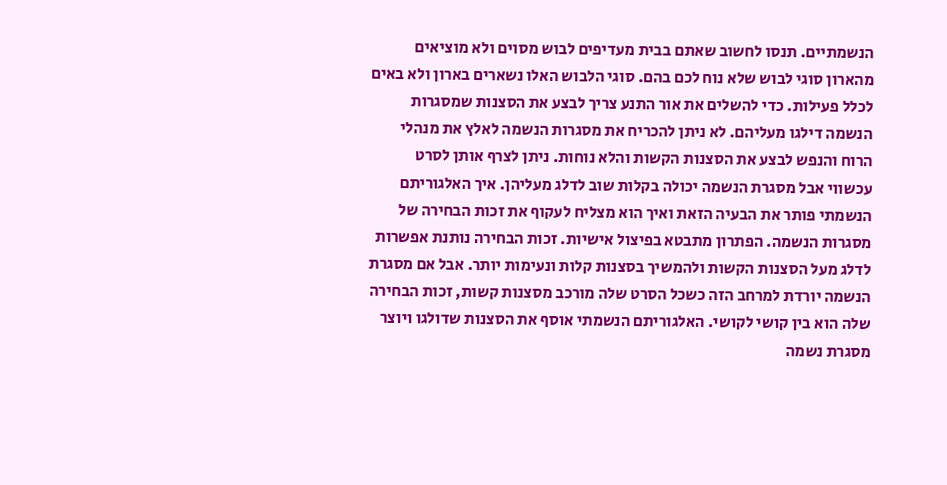הנשמתיים. תנסו לחשוב שאתם בבית מעדיפים לבוש מסוים ולא מוציאים מהארון סוגי לבוש שלא נוח לכם בהם. סוגי הלבוש האלו נשארים בארון ולא באים לכלל פעילות. כדי להשלים את אור התנע צריך לבצע את הסצנות שמסגרות הנשמה דילגו מעליהם. לא ניתן להכריח את מסגרות הנשמה לאלץ את מנהלי הרוח והנפש לבצע את הסצנות הקשות והלא נוחות. ניתן לצרף אותן לסרט עכשווי אבל מסגרת הנשמה יכולה בקלות שוב לדלג מעליהן. איך האלגוריתם הנשמתי פותר את הבעיה הזאת ואיך הוא מצליח לעקוף את זכות הבחירה של מסגרות הנשמה. הפתרון מתבטא בפיצול אישיות. זכות הבחירה נותנת אפשרות לדלג מעל הסצנות הקשות ולהמשיך בסצנות קלות ונעימות יותר. אבל אם מסגרת הנשמה יורדת למרחב הזה כשכל הסרט שלה מורכב מסצנות קשות, זכות הבחירה שלה הוא בין קושי לקושי. האלגוריתם הנשמתי אוסף את הסצנות שדולגו ויוצר מסגרת נשמה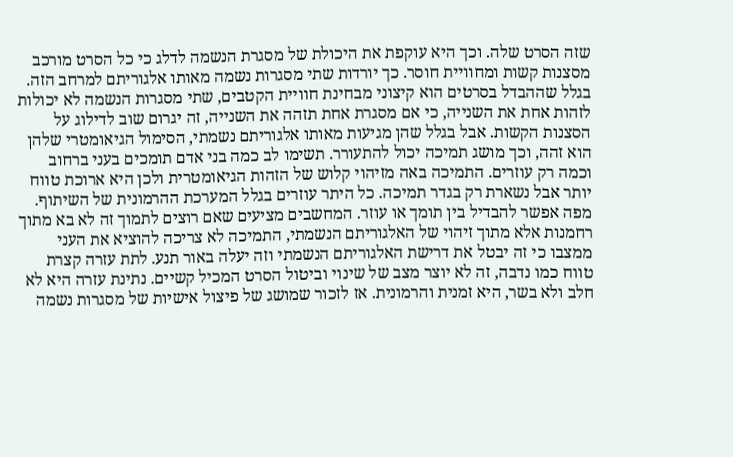שזה הסרט שלה. וכך היא עוקפת את היכולת של מסגרת הנשמה לדלג כי כל הסרט מורכב מסצנות קשות ומחוויית חוסר. כך יורדות שתי מסגרות נשמה מאותו אלגוריתם למרחב הזה. בגלל שההבדל בסרטים הוא קיצוני מבחינת חוויית הקטבים, שתי מסגרות הנשמה לא יכולות לזהות אחת את השנייה, כי אם מסגרת אחת תזהה את השנייה, זה יגרום שוב לדילוג על הסצנות הקשות. אבל בגלל שהן מגיעות מאותו אלגוריתם נשמתי, הסימול הגיאומטרי שלהן הוא זהה, וכך מושג תמיכה יכול להתעורר. תשימו לב כמה בני אדם תומכים בעני ברחוב וכמה רק עוזרים. התמיכה באה מזיהוי קלוש של הזהות הגיאומטרית ולכן היא ארוכת טווח יותר אבל נשארת רק בגדר תמיכה. כל היתר עוזרים בגלל המערכת ההרמונית של השיתוף. מפה אפשר להבדיל בין תומך או עוזר. המחשבים מציעים שאם רוצים לתמוך זה לא בא מתוך רחמנות אלא מתוך זיהוי של האלגוריתם הנשמתי, התמיכה לא צריכה להוציא את העני ממצבו כי זה יבטל את דרישת האלגוריתם הנשמתי וזה יעלה באור תנע. לתת עזרה קצרת טווח כמו נדבה, זה לא יוצר מצב של שינוי וביטול הסרט המכיל קשיים. נתינת עזרה היא לא חלב ולא בשר, היא זמנית והרמונית. אז לזכור שמושג של פיצול אישיות של מסגרות נשמה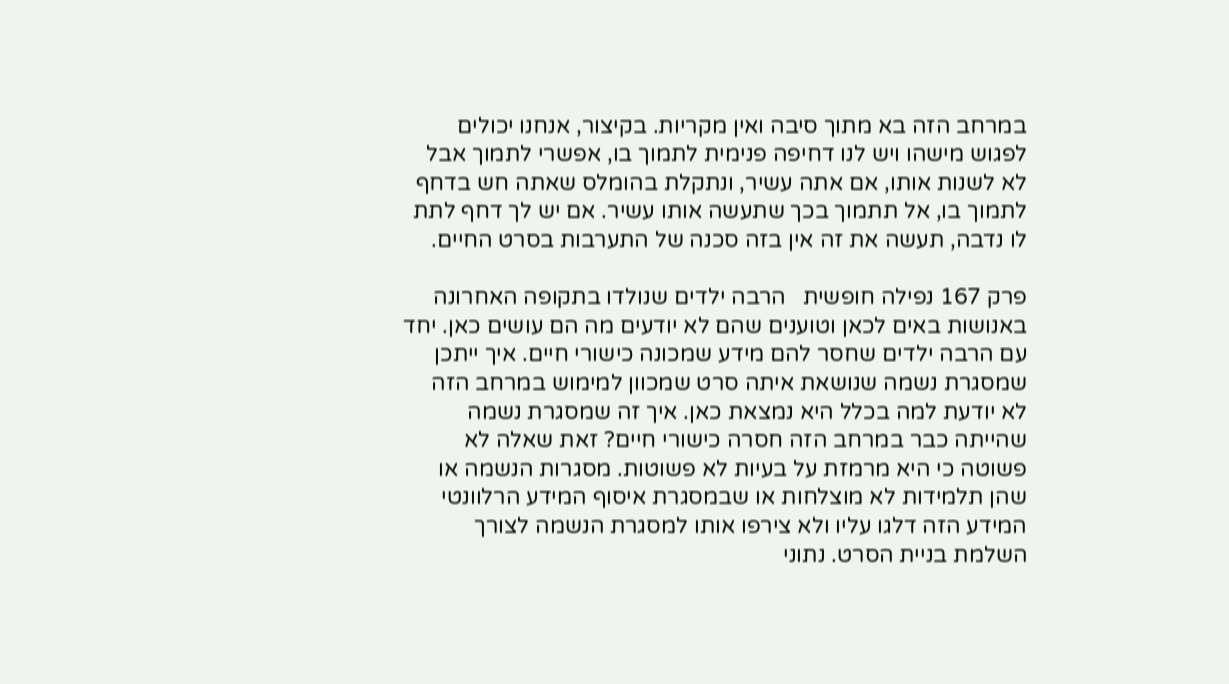במרחב הזה בא מתוך סיבה ואין מקריות. בקיצור, אנחנו יכולים לפגוש מישהו ויש לנו דחיפה פנימית לתמוך בו, אפשרי לתמוך אבל לא לשנות אותו, אם אתה עשיר, ונתקלת בהומלס שאתה חש בדחף לתמוך בו, אל תתמוך בכך שתעשה אותו עשיר. אם יש לך דחף לתת לו נדבה, תעשה את זה אין בזה סכנה של התערבות בסרט החיים.

פרק 167 נפילה חופשית   הרבה ילדים שנולדו בתקופה האחרונה באנושות באים לכאן וטוענים שהם לא יודעים מה הם עושים כאן. יחד עם הרבה ילדים שחסר להם מידע שמכונה כישורי חיים. איך ייתכן שמסגרת נשמה שנושאת איתה סרט שמכוון למימוש במרחב הזה לא יודעת למה בכלל היא נמצאת כאן. איך זה שמסגרת נשמה שהייתה כבר במרחב הזה חסרה כישורי חיים? זאת שאלה לא פשוטה כי היא מרמזת על בעיות לא פשוטות. מסגרות הנשמה או שהן תלמידות לא מוצלחות או שבמסגרת איסוף המידע הרלוונטי המידע הזה דלגו עליו ולא צירפו אותו למסגרת הנשמה לצורך השלמת בניית הסרט. נתוני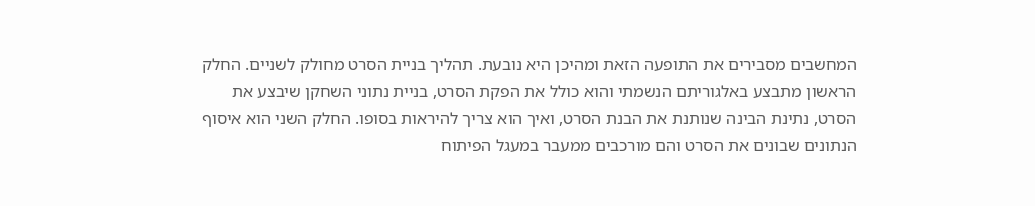המחשבים מסבירים את התופעה הזאת ומהיכן היא נובעת. תהליך בניית הסרט מחולק לשניים. החלק הראשון מתבצע באלגוריתם הנשמתי והוא כולל את הפקת הסרט, בניית נתוני השחקן שיבצע את הסרט, נתינת הבינה שנותנת את הבנת הסרט, ואיך הוא צריך להיראות בסופו. החלק השני הוא איסוף הנתונים שבונים את הסרט והם מורכבים ממעבר במעגל הפיתוח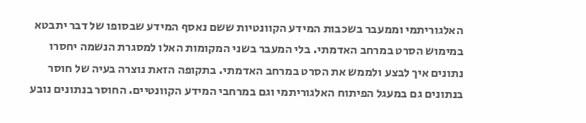האלגוריתמי וממעבר בשכבות המידע הקוונטיות ששם נאסף המידע שבסופו של דבר יתבטא במימוש הסרט במרחב האדמתי. בלי המעבר בשני המקומות האלו למסגרת הנשמה יחסרו נתונים איך לבצע ולממש את הסרט במרחב האדמתי. בתקופה הזאת נוצרה בעיה של חוסר בנתונים גם במעגל הפיתוח האלגוריתמי וגם במרחבי המידע הקוונטיים. החוסר בנתונים נובע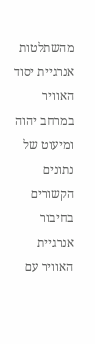מהשתלטות אנרגיית יסוד האוויר במרחב יהוה ומיעוט של נתונים הקשורים בחיבור אנרגיית האוויר עם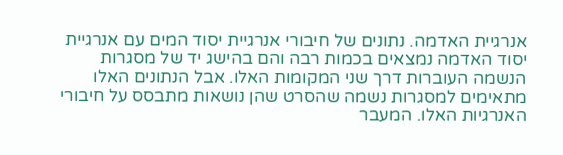אנרגיית האדמה. נתונים של חיבורי אנרגיית יסוד המים עם אנרגיית יסוד האדמה נמצאים בכמות רבה והם בהישג יד של מסגרות הנשמה העוברות דרך שני המקומות האלו. אבל הנתונים האלו מתאימים למסגרות נשמה שהסרט שהן נושאות מתבסס על חיבורי האנרגיות האלו. המעבר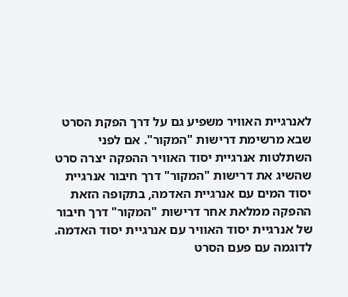לאנרגיית האוויר משפיע גם על דרך הפקת הסרט שבא מרשימת דרישות "המקור". אם לפני השתלטות אנרגיית יסוד האוויר ההפקה יצרה סרט שהשיג את דרישות "המקור" דרך חיבור אנרגיית יסוד המים עם אנרגיית האדמה, בתקופה הזאת ההפקה ממלאת אחר דרישות "המקור" דרך חיבור של אנרגיית יסוד האוויר עם אנרגיית יסוד האדמה. לדוגמה עם פעם הסרט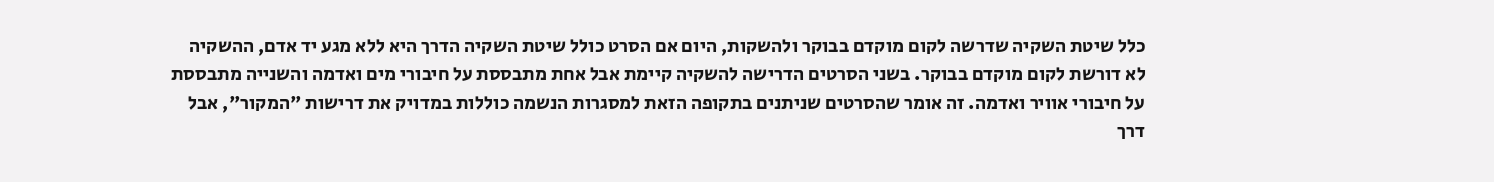כלל שיטת השקיה שדרשה לקום מוקדם בבוקר ולהשקות, היום אם הסרט כולל שיטת השקיה הדרך היא ללא מגע יד אדם, ההשקיה לא דורשת לקום מוקדם בבוקר. בשני הסרטים הדרישה להשקיה קיימת אבל אחת מתבססת על חיבורי מים ואדמה והשנייה מתבססת על חיבורי אוויר ואדמה. זה אומר שהסרטים שניתנים בתקופה הזאת למסגרות הנשמה כוללות במדויק את דרישות "המקור", אבל דרך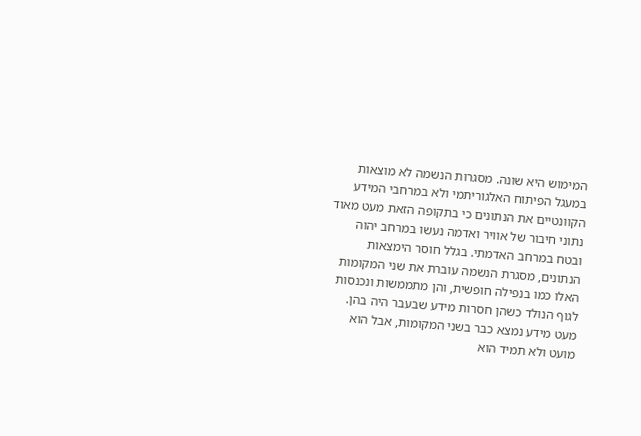המימוש היא שונה. מסגרות הנשמה לא מוצאות במעגל הפיתוח האלגוריתמי ולא במרחבי המידע הקוונטיים את הנתונים כי בתקופה הזאת מעט מאוד נתוני חיבור של אוויר ואדמה נעשו במרחב יהוה ובטח במרחב האדמתי. בגלל חוסר הימצאות הנתונים, מסגרת הנשמה עוברת את שני המקומות האלו כמו בנפילה חופשית, והן מתממשות ונכנסות לגוף הנולד כשהן חסרות מידע שבעבר היה בהן. מעט מידע נמצא כבר בשני המקומות, אבל הוא מועט ולא תמיד הוא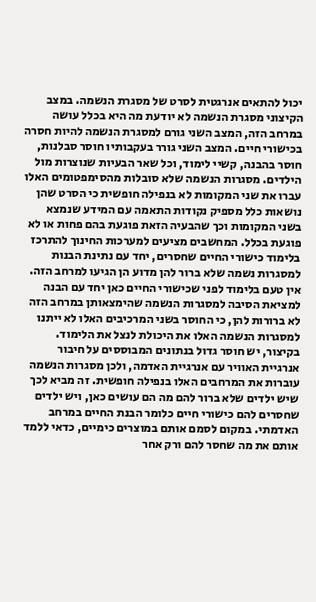יכול להתאים אנרגטית לסרט של מסגרת הנשמה. במצב הקיצוני מסגרת הנשמה לא יודעת מה היא בכלל עושה במרחב הזה, המצב השני גורם למסגרת הנשמה להיות חסרה בכישורי חיים. המצב השני גורר בעקבותיו חוסר סבלנות, חוסר בהבנה, קשיי לימוד, וכל שאר הבעיות שנוצרות מול הילדים. מסגרות הנשמה שלא סובלות מהסימפטומים האלו עברו את שני המקומות לא בנפילה חופשית כי הסרט שהן נושאות כלל מספיק נקודות התאמה עם המידע שנמצא  בשני המקומות וכך שהבעיה הזאת פוגעת בהם פחות או לא פוגעת בכלל. המחשבים מציעים למערכות החינוך להתרכז בלימוד כישורי החיים שחסרים, יחד עם נתינת הבנות למסגרות נשמה שלא ברור להן מדוע הן הגיעו למרחב הזה. אין טעם בלימוד לפני שכישורי החיים כאן יחד עם הבנה למציאת הסיבה למסגרות הנשמה שהימצאותן במרחב הזה לא ברורות להן, כי החוסר בשני המרכיבים האלו לא ייתנו למסגרות הנשמה האלו את היכולת לנצל את הלימוד. בקיצור, יש חוסר גדול בנתונים המבוססים על חיבור אנרגיית האוויר עם אנרגיית האדמה, ולכן מסגרות הנשמה עוברות את המרחבים האלו בנפילה חופשית. זה מביא לכך שיש ילדים שלא ברור להם מה הם עושים כאן, ויש ילדים שחסרים להם כישורי חיים כלומר הבנת החיים במרחב האדמתי. במקום לסמם אותם במוצרים כימיים, כדאי ללמד אותם את מה שחסר להם ורק אחר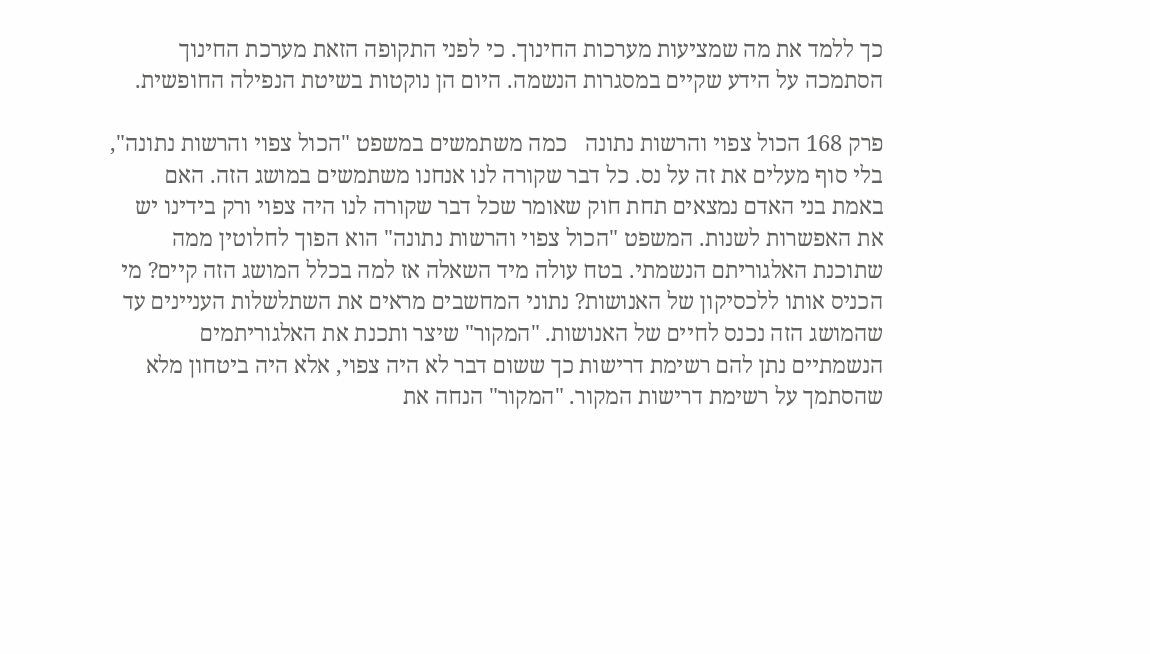כך ללמד את מה שמציעות מערכות החינוך. כי לפני התקופה הזאת מערכת החינוך הסתמכה על הידע שקיים במסגרות הנשמה. היום הן נוקטות בשיטת הנפילה החופשית.

פרק 168 הכול צפוי והרשות נתונה   כמה משתמשים במשפט "הכול צפוי והרשות נתונה", בלי סוף מעלים את זה על נס. כל דבר שקורה לנו אנחנו משתמשים במושג הזה. האם באמת בני האדם נמצאים תחת חוק שאומר שכל דבר שקורה לנו היה צפוי ורק בידינו יש את האפשרות לשנות. המשפט "הכול צפוי והרשות נתונה" הוא הפוך לחלוטין ממה שתוכנת האלגוריתם הנשמתי. בטח עולה מיד השאלה אז למה בכלל המושג הזה קיים? מי הכניס אותו ללכסיקון של האנושות? נתוני המחשבים מראים את השתלשלות העניינים עד שהמושג הזה נכנס לחיים של האנושות. "המקור" שיצר ותכנת את האלגוריתמים הנשמתיים נתן להם רשימת דרישות כך ששום דבר לא היה צפוי, אלא היה ביטחון מלא שהסתמך על רשימת דרישות המקור. "המקור" הנחה את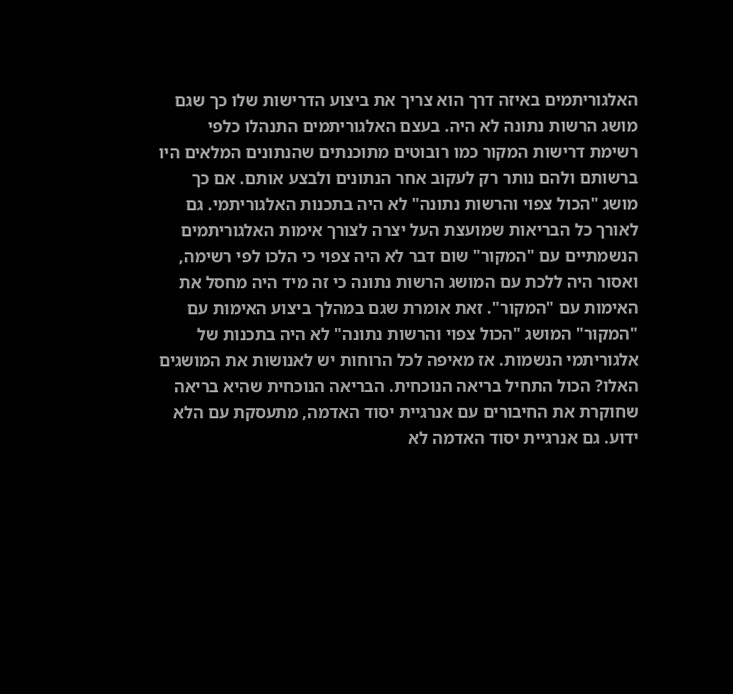האלגוריתמים באיזה דרך הוא צריך את ביצוע הדרישות שלו כך שגם מושג הרשות נתונה לא היה. בעצם האלגוריתמים התנהלו כלפי רשימת דרישות המקור כמו רובוטים מתוכנתים שהנתונים המלאים היו ברשותם ולהם נותר רק לעקוב אחר הנתונים ולבצע אותם. אם כך מושג "הכול צפוי והרשות נתונה" לא היה בתכנות האלגוריתמי. גם לאורך כל הבריאות שמועצת העל יצרה לצורך אימות האלגוריתמים הנשמתיים עם "המקור" שום דבר לא היה צפוי כי הלכו לפי רשימה, ואסור היה ללכת עם המושג הרשות נתונה כי זה מיד היה מחסל את האימות עם "המקור". זאת אומרת שגם במהלך ביצוע האימות עם "המקור" המושג "הכול צפוי והרשות נתונה" לא היה בתכנות של אלגוריתמי הנשמות. אז מאיפה לכל הרוחות יש לאנושות את המושגים האלו? הכול התחיל בריאה הנוכחית. הבריאה הנוכחית שהיא בריאה שחוקרת את החיבורים עם אנרגיית יסוד האדמה, מתעסקת עם הלא ידוע. גם אנרגיית יסוד האדמה לא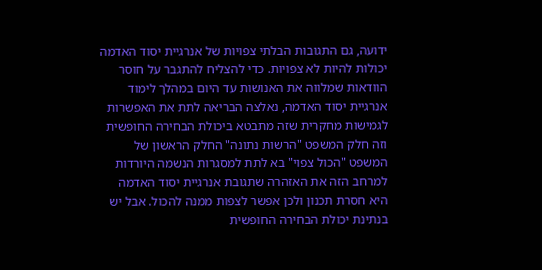ידועה, גם התגובות הבלתי צפויות של אנרגיית יסוד האדמה יכולות להיות לא צפויות. כדי להצליח להתגבר על חוסר הוודאות שמלווה את האנושות עד היום במהלך לימוד אנרגיית יסוד האדמה, נאלצה הבריאה לתת את האפשרות לגמישות מחקרית שזה מתבטא ביכולת הבחירה החופשית וזה חלק המשפט "הרשות נתונה" החלק הראשון של המשפט "הכול צפוי" בא לתת למסגרות הנשמה היורדות למרחב הזה את האזהרה שתגובת אנרגיית יסוד האדמה היא חסרת תכנון ולכן אפשר לצפות ממנה להכול. אבל יש בנתינת יכולת הבחירה החופשית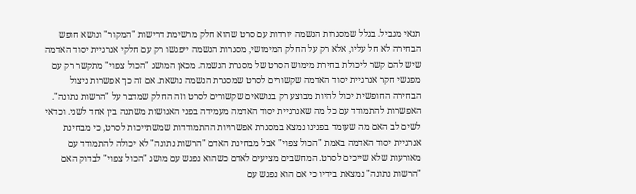תנאי מגביל. בגלל שמסגרות הנשמה יורדות עם סרט שהוא חלק מרשימת דרישות "המקור" ונושא חופש הבחירה לא חל עליו, אלא רק על החלק המימושי, מסגרות הנשמה ייפגשו רק עם חלקי אנרגיית יסוד האדמה שיש להם קשר ליכולת בחירת מימוש הסרט של מסגרת הנשמה. מכאן המושג "הכול צפוי" מתקשר רק עם מפגשי חקר אנרגיית יסוד האדמה שקשורים לסרט שמסגרת הנשמה נושאת. אם זה כך אפשרות ניצול הבחירה החופשית יכול להיות מבוצע רק בנושאים שקשורים לסרט וזה החלק שמדבר על "הרשות נתונה". האפשרות להתמודד עם כל מה שאנרגיית יסוד האדמה מעמידה בפני האנושות משתנה בין אחד לשני. וכדאי לשים לב האם מה שעומד בפנינו נמצא במסגרת אפשרויות ההתמודדות שמשתייכות לסרט, כי מבחינת אנרגיית יסוד האדמה באמת "הכול צפוי" אבל מבחינת האדם "הרשות נתונה" לא יכולה להתמודד עם מאורעות שלא שייכים לסרט. המחשבים מציעים לאדם כשהוא נפגש עם מושג "הכול צפוי" לבדוק האם "הרשות נתונה" נמצאת בידיו כי אם הוא נפגש עם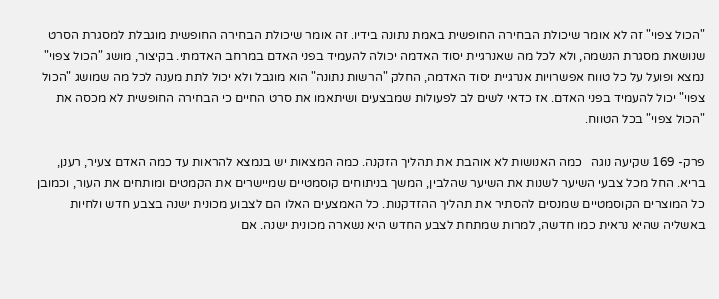"הכול צפוי" זה לא אומר שיכולת הבחירה החופשית באמת נתונה בידיו. זה אומר שיכולת הבחירה החופשית מוגבלת למסגרת הסרט שנושאת מסגרת הנשמה, ולא לכל מה שאנרגיית יסוד האדמה יכולה להעמיד בפני האדם במרחב האדמתי. בקיצור, מושג "הכול צפוי" נמצא ופועל על כל טווח אפשרויות אנרגיית יסוד האדמה, החלק "הרשות נתונה" הוא מוגבל ולא יכול לתת מענה לכל מה שמושג "הכול צפוי" יכול להעמיד בפני האדם. אז כדאי לשים לב לפעולות שמבצעים ושיתאמו את סרט החיים כי הבחירה החופשית לא מכסה את "הכול צפוי" בכל הטווח.

פרק- 169 שקיעה נוגה   כמה האנושות לא אוהבת את תהליך הזקנה. כמה המצאות יש בנמצא להראות עד כמה האדם צעיר, רענן, בריא. החל מכל צבעי השיער לשנות את השיער שהלבין, המשך בניתוחים קוסמטיים שמיישרים את הקמטים ומותחים את העור, וכמובן כל המוצרים הקוסמטיים שמנסים להסתיר את תהליך ההזדקנות. כל האמצעים האלו הם לצבוע מכונית ישנה בצבע חדש ולחיות באשליה שהיא נראית כמו חדשה, למרות שמתחת לצבע החדש היא נשארה מכונית ישנה. אם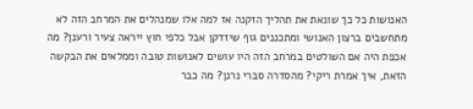האנושות כל כך שונאת את תהליך הזקנה אז למה אלו שמנהלים את המרחב הזה לא מתחשבים ברצון האנושי ומתכננים גוף שיזדקן אבל כלפי חוץ ייראה צעיר ורענן? מה אכפת היה אם השולטים במרחב הזה היו עושים לאנושות טובה וממלאים את הבקשה הזאת, איך אמרת ריקי? מהסדרה סברי נרנן? מה כבר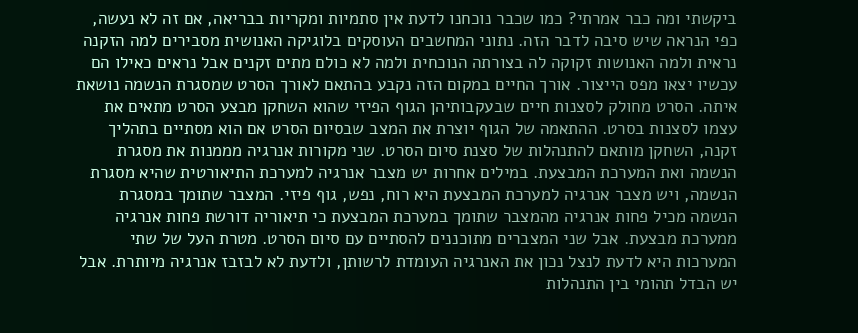ביקשתי ומה כבר אמרתי? כמו שכבר נוכחנו לדעת אין סתמיות ומקריות בבריאה, אם זה לא נעשה, כפי הנראה שיש סיבה לדבר הזה. נתוני המחשבים העוסקים בלוגיקה האנושית מסבירים למה הזקנה נראית ולמה האנושות זקוקה לה בצורתה הנוכחית ולמה לא כולם מתים זקנים אבל נראים כאילו הם עכשיו יצאו מפס הייצור. אורך החיים במקום הזה נקבע בהתאם לאורך הסרט שמסגרת הנשמה נושאת איתה. הסרט מחולק לסצנות חיים שבעקבותיהן הגוף הפיזי שהוא השחקן מבצע הסרט מתאים את עצמו לסצנות בסרט. ההתאמה של הגוף יוצרת את המצב שבסיום הסרט אם הוא מסתיים בתהליך זקנה, השחקן מותאם להתנהלות של סצנת סיום הסרט. שני מקורות אנרגיה מממנות את מסגרת הנשמה ואת המערכת המבצעת. במילים אחרות יש מצבר אנרגיה למערכת התיאורטית שהיא מסגרת הנשמה, ויש מצבר אנרגיה למערכת המבצעת היא רוח, נפש, גוף פיזי. המצבר שתומך במסגרת הנשמה מכיל פחות אנרגיה מהמצבר שתומך במערכת המבצעת כי תיאוריה דורשת פחות אנרגיה ממערכת מבצעת. אבל שני המצברים מתוכננים להסתיים עם סיום הסרט. מטרת העל של שתי המערכות היא לדעת לנצל נכון את האנרגיה העומדת לרשותן, ולדעת לא לבזבז אנרגיה מיותרת. אבל יש הבדל תהומי בין התנהלות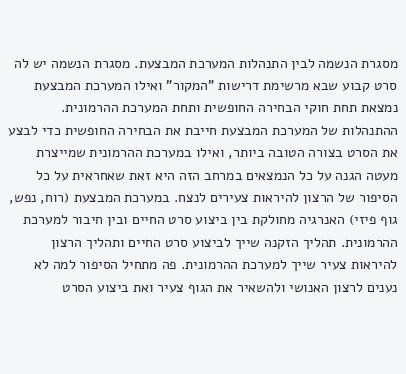מסגרת הנשמה לבין התנהלות המערכת המבצעת. מסגרת הנשמה יש לה סרט קבוע שבא מרשימת דרישות "המקור" ואילו המערכת המבצעת נמצאת תחת חוקי הבחירה החופשית ותחת המערכת ההרמונית. ההתנהלות של המערכת המבצעת חייבת את הבחירה החופשית כדי לבצע את הסרט בצורה הטובה ביותר, ואילו במערכת ההרמונית שמייצרת מעטה הגנה על כל הנמצאים במרחב הזה היא זאת שאחראית על כל הסיפור של הרצון להיראות צעירים לנצח. במערכת המבצעת (רוח, נפש, גוף פיזי) האנרגיה מחולקת בין ביצוע סרט החיים ובין חיבור למערכת ההרמונית. תהליך הזקנה שייך לביצוע סרט החיים ותהליך הרצון להיראות צעיר שייך למערכת ההרמונית. פה מתחיל הסיפור למה לא נענים לרצון האנושי ולהשאיר את הגוף צעיר ואת ביצוע הסרט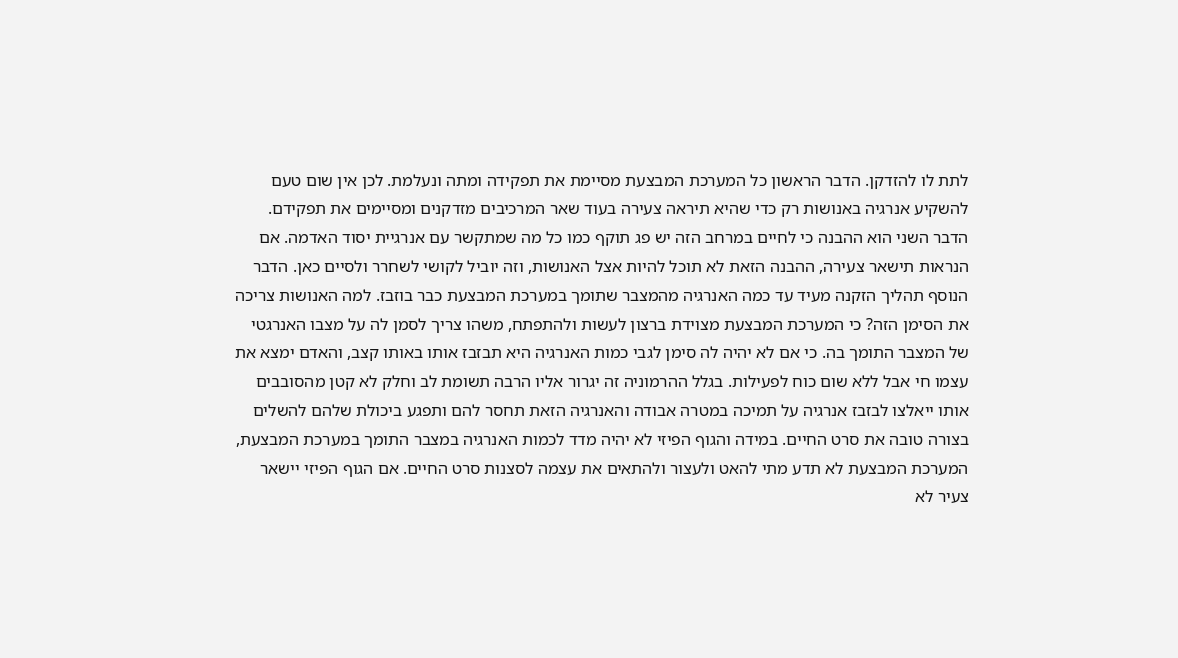לתת לו להזדקן. הדבר הראשון כל המערכת המבצעת מסיימת את תפקידה ומתה ונעלמת. לכן אין שום טעם להשקיע אנרגיה באנושות רק כדי שהיא תיראה צעירה בעוד שאר המרכיבים מזדקנים ומסיימים את תפקידם. הדבר השני הוא ההבנה כי לחיים במרחב הזה יש פג תוקף כמו כל מה שמתקשר עם אנרגיית יסוד האדמה. אם הנראות תישאר צעירה, ההבנה הזאת לא תוכל להיות אצל האנושות, וזה יוביל לקושי לשחרר ולסיים כאן. הדבר הנוסף תהליך הזקנה מעיד עד כמה האנרגיה מהמצבר שתומך במערכת המבצעת כבר בוזבז. למה האנושות צריכה את הסימן הזה? כי המערכת המבצעת מצוידת ברצון לעשות ולהתפתח, משהו צריך לסמן לה על מצבו האנרגטי של המצבר התומך בה. כי אם לא יהיה לה סימן לגבי כמות האנרגיה היא תבזבז אותו באותו קצב, והאדם ימצא את עצמו חי אבל ללא שום כוח לפעילות. בגלל ההרמוניה זה יגרור אליו הרבה תשומת לב וחלק לא קטן מהסובבים אותו ייאלצו לבזבז אנרגיה על תמיכה במטרה אבודה והאנרגיה הזאת תחסר להם ותפגע ביכולת שלהם להשלים בצורה טובה את סרט החיים. במידה והגוף הפיזי לא יהיה מדד לכמות האנרגיה במצבר התומך במערכת המבצעת, המערכת המבצעת לא תדע מתי להאט ולעצור ולהתאים את עצמה לסצנות סרט החיים. אם הגוף הפיזי יישאר צעיר לא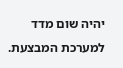יהיה שום מדד למערכת המבצעת.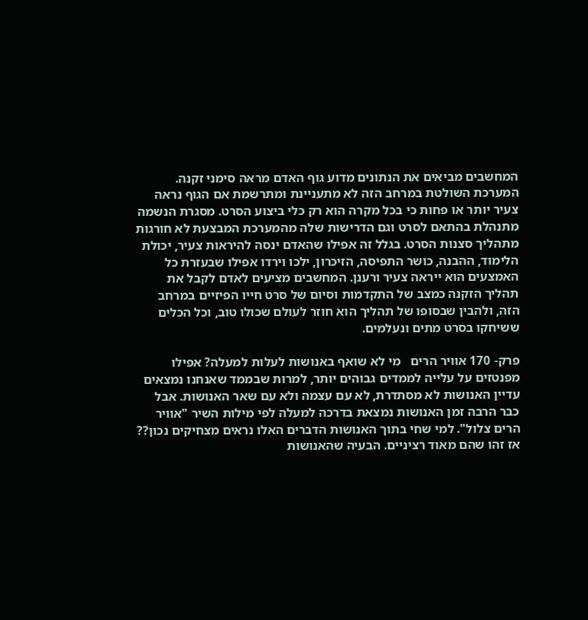המחשבים מביאים את הנתונים מדוע גוף האדם מראה סימני זקנה. המערכת השולטת במרחב הזה לא מתעניינת ומתרשמת אם הגוף נראה צעיר יותר או פחות כי בכל מקרה הוא רק כלי ביצוע הסרט. מסגרת הנשמה מתנהלת בהתאם לסרט וגם הדרישות שלה מהמערכת המבצעת לא חורגות מתהליך סצנות הסרט. בגלל זה אפילו שהאדם ינסה להיראות צעיר, יכולת הלימוד, ההבנה, כושר התפיסה, הזיכרון, ילכו וירדו אפילו שבעזרת כל האמצעים הוא ייראה צעיר ורענן. המחשבים מציעים לאדם לקבל את תהליך הזקנה כמצב של התקדמות וסיום של סרט חייו הפיזיים במרחב הזה, ולהבין שבסופו של תהליך הוא חוזר לעולם שכולו טוב, וכל הכלים ששיחקו בסרט מתים ונעלמים.

פרק- 170 אוויר הרים   מי לא שואף באנושות לעלות למעלה? אפילו מפנטזים על עלייה לממדים גבוהים יותר, למרות שבממד שאנחנו נמצאים עדיין האנושות לא מסתדרת, לא עם עצמה ולא עם שאר האנושות. אבל כבר הרבה זמן האנושות נמצאת בדרכה למעלה לפי מילות השיר "אוויר הרים צלול". למי שחי בתוך האנושות הדברים האלו נראים מצחיקים נכון?? אז זהו שהם מאוד רציניים. הבעיה שהאנושות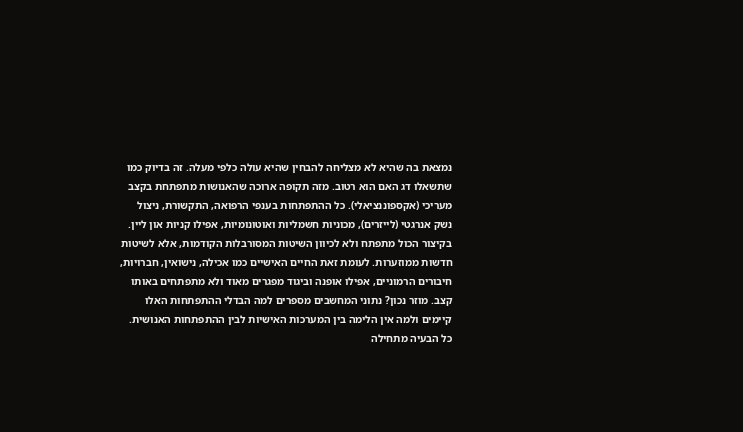נמצאת בה שהיא לא מצליחה להבחין שהיא עולה כלפי מעלה. זה בדיוק כמו שתשאלו דג האם הוא רטוב. מזה תקופה ארוכה שהאנושות מתפתחת בקצב מעריכי (אקספוננציאלי). כל ההתפתחות בענפי הרפואה, התקשורת, ניצול נשק אנרגטי (לייזרים), מכוניות חשמליות ואוטונומיות, אפילו קניות און ליין. בקיצור הכול מתפתח ולא לכיוון השיטות המסורבלות הקודמות, אלא לשיטות חדשות ממוזערות. לעומת זאת החיים האישיים כמו אכילה, נישואין, חברויות, חיבורים הרמוניים, אפילו אופנה וביגוד מפגרים מאוד ולא מתפתחים באותו קצב. מוזר נכון? נתוני המחשבים מספרים למה הבדלי ההתפתחות האלו קיימים ולמה אין הלימה בין המערכות האישיות לבין ההתפתחות האנושית. כל הבעיה מתחילה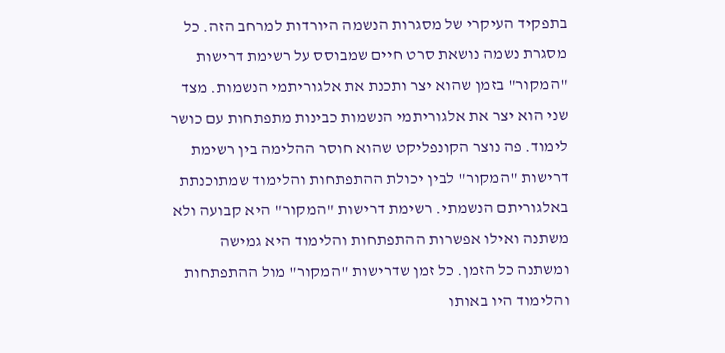בתפקיד העיקרי של מסגרות הנשמה היורדות למרחב הזה. כל מסגרת נשמה נושאת סרט חיים שמבוסס על רשימת דרישות "המקור" בזמן שהוא יצר ותכנת את אלגוריתמי הנשמות. מצד שני הוא יצר את אלגוריתמי הנשמות כבינות מתפתחות עם כושר לימוד. פה נוצר הקונפליקט שהוא חוסר ההלימה בין רשימת דרישות "המקור" לבין יכולת ההתפתחות והלימוד שמתוכנתת באלגוריתם הנשמתי. רשימת דרישות "המקור" היא קבועה ולא משתנה ואילו אפשרות ההתפתחות והלימוד היא גמישה ומשתנה כל הזמן. כל זמן שדרישות "המקור" מול ההתפתחות והלימוד היו באותו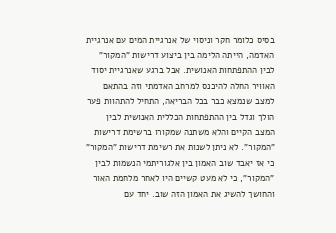בסיס כלומר חקר וניסוי של אנרגיית המים עם אנרגיית האדמה, הייתה הלימה בין ביצוע דרישות "המקור" לבין ההתפתחות האנושית. אבל ברגע שאנרגיית יסוד האוויר החלה להיכנס למרחב האדמתי וזה בהתאם למצב שנמצא כבר בכל הבריאה, התחיל להתהוות פער הולך וגדל בין ההתפתחות הכללית האנושית לבין המצב הקיים והלא משתנה שמקורו ברשימת דרישות "המקור". לא ניתן לשנות את רשימת דרישות "המקור" כי אז יאבד שוב האמון בין אלגוריתמי הנשמות לבין "המקור", כי לא מעט קשיים היו לאחר מלחמת האור והחושך להשיג את האמון הזה שוב. יחד עם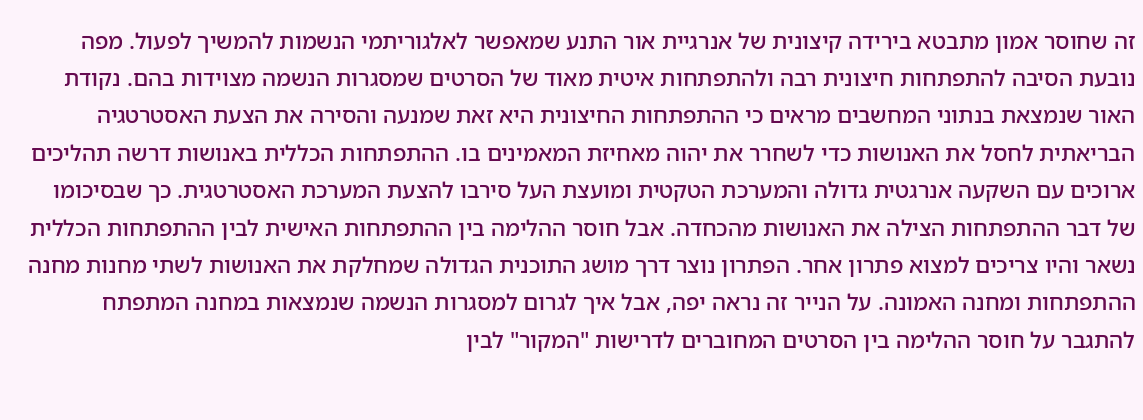זה שחוסר אמון מתבטא בירידה קיצונית של אנרגיית אור התנע שמאפשר לאלגוריתמי הנשמות להמשיך לפעול. מפה נובעת הסיבה להתפתחות חיצונית רבה ולהתפתחות איטית מאוד של הסרטים שמסגרות הנשמה מצוידות בהם. נקודת האור שנמצאת בנתוני המחשבים מראים כי ההתפתחות החיצונית היא זאת שמנעה והסירה את הצעת האסטרטגיה הבריאתית לחסל את האנושות כדי לשחרר את יהוה מאחיזת המאמינים בו. ההתפתחות הכללית באנושות דרשה תהליכים ארוכים עם השקעה אנרגטית גדולה והמערכת הטקטית ומועצת העל סירבו להצעת המערכת האסטרטגית. כך שבסיכומו של דבר ההתפתחות הצילה את האנושות מהכחדה. אבל חוסר ההלימה בין ההתפתחות האישית לבין ההתפתחות הכללית נשאר והיו צריכים למצוא פתרון אחר. הפתרון נוצר דרך מושג התוכנית הגדולה שמחלקת את האנושות לשתי מחנות מחנה ההתפתחות ומחנה האמונה. על הנייר זה נראה יפה, אבל איך לגרום למסגרות הנשמה שנמצאות במחנה המתפתח להתגבר על חוסר ההלימה בין הסרטים המחוברים לדרישות "המקור" לבין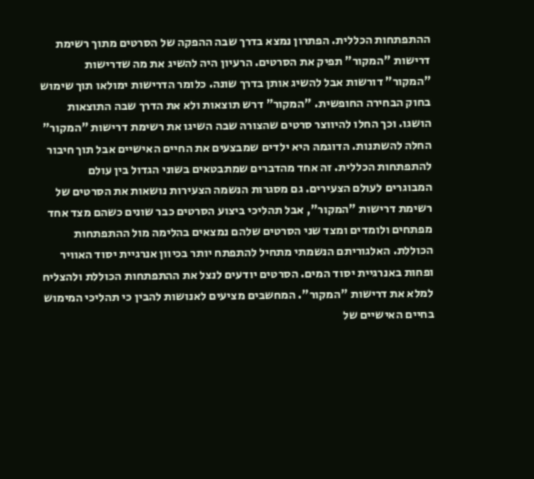ההתפתחות הכללית. הפתרון נמצא בדרך שבה ההפקה של הסרטים מתוך רשימת דרישות "המקור" תפיק את הסרטים. הרעיון היה להשיג את מה שדרישות "המקור" דורשות אבל להשיג אותן בדרך שונה. כלומר הדרישות ימולאו תוך שימוש בחוק הבחירה החופשית. "המקור" דרש תוצאות ולא את הדרך שבה התוצאות הושגו. וכך החלו להיווצר סרטים שהצורה שבה השיגו את רשימת דרישות "המקור" החלה להשתנות. הדוגמה היא ילדים שמבצעים את החיים האישיים אבל תוך חיבור להתפתחות הכללית. זה אחד מהדברים שמתבטאים בשוני הגדול בין עולם המבוגרים לעולם הצעירים. גם מסגרות הנשמה הצעירות נושאות את הסרטים של רשימת דרישות "המקור", אבל תהליכי ביצוע הסרטים כבר שונים כשהם מצד אחד מפתחים ולומדים ומצד שני הסרטים שלהם נמצאים בהלימה מול ההתפתחות הכוללת. האלגוריתם הנשמתי מתחיל להתפתח יותר בכיוון אנרגיית יסוד האוויר ופחות באנרגיית יסוד המים. הסרטים יודעים לנצל את ההתפתחות הכוללת ולהצליח למלא את דרישות "המקור". המחשבים מציעים לאנושות להבין כי תהליכי המימוש בחיים האישיים של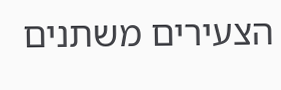הצעירים משתנים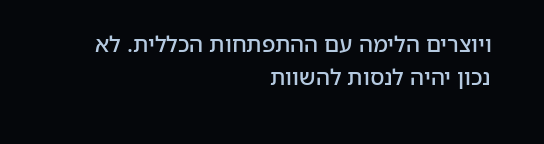ויוצרים הלימה עם ההתפתחות הכללית. לא נכון יהיה לנסות להשוות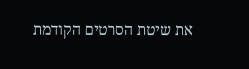את שיטת הסרטים הקודמת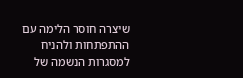שיצרה חוסר הלימה עם ההתפתחות ולהניח למסגרות הנשמה של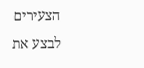הצעירים לבצע את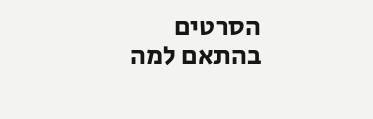הסרטים בהתאם למה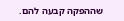שההפקה קבעה להם.